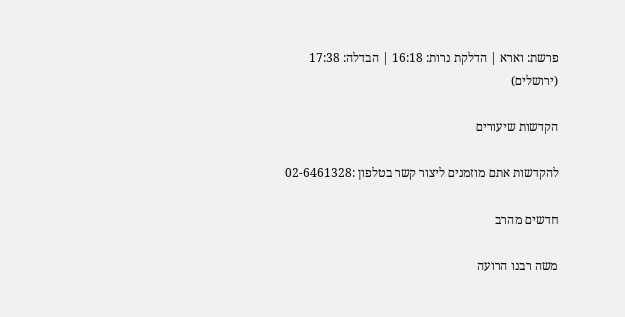פרשת: וארא | הדלקת נרות: 16:18 | הבדלה: 17:38 (ירושלים)

הקדשות שיעורים

להקדשות אתם מוזמנים ליצור קשר בטלפון :02-6461328

חדשים מהרב

משה רבנו הרועה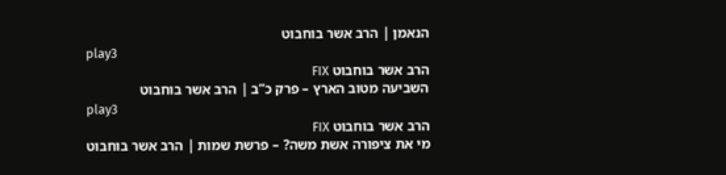הנאמן | הרב אשר בוחבוט
play3
הרב אשר בוחבוט FIX
השביעה מטוב הארץ – פרק כ”ב | הרב אשר בוחבוט
play3
הרב אשר בוחבוט FIX
מי את ציפורה אשת משה? – פרשת שמות | הרב אשר בוחבוט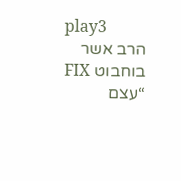play3
הרב אשר בוחבוט FIX
“עצם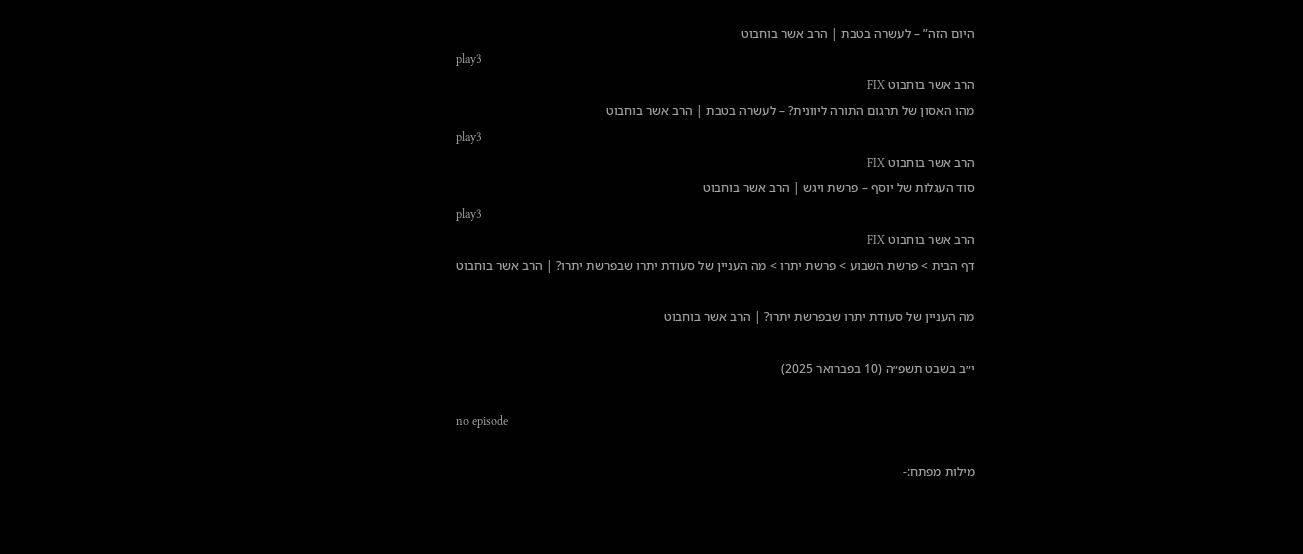היום הזה” – לעשרה בטבת | הרב אשר בוחבוט
play3
הרב אשר בוחבוט FIX
מהו האסון של תרגום התורה ליוונית? – לעשרה בטבת | הרב אשר בוחבוט
play3
הרב אשר בוחבוט FIX
סוד העגלות של יוסף – פרשת ויגש | הרב אשר בוחבוט
play3
הרב אשר בוחבוט FIX
דף הבית > פרשת השבוע > פרשת יתרו > מה העניין של סעודת יתרו שבפרשת יתרו? | הרב אשר בוחבוט

מה העניין של סעודת יתרו שבפרשת יתרו? | הרב אשר בוחבוט

י״ב בשבט תשפ״ה (10 בפברואר 2025)

no episode

מילות מפתח:-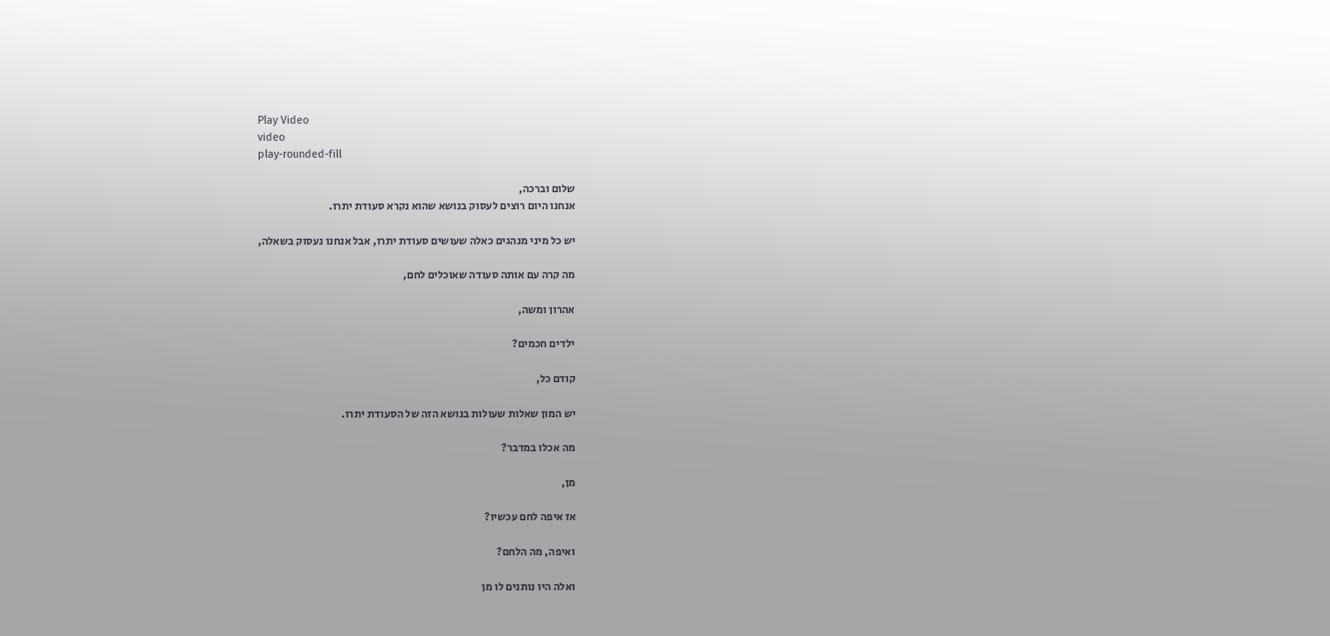Play Video
video
play-rounded-fill

שלום וברכה,
אנחנו היום רוצים לעסוק בנושא שהוא נקרא סעודת יתרו.

יש כל מיני מנהגים כאלה שעושים סעודת יתרו, אבל אנחנו נעסוק בשאלה,

מה קרה עם אותה סעודה שאוכלים לחם,

אהרון ומשה,

ילדים חכמים?

קודם כל,

יש המון שאלות שעולות בנושא הזה של הסעודת יתרו.

מה אכלו במדבר?

מן,

אז איפה לחם עכשיו?

ואיפה, מה הלחם?

ואלה היו נותנים לו מן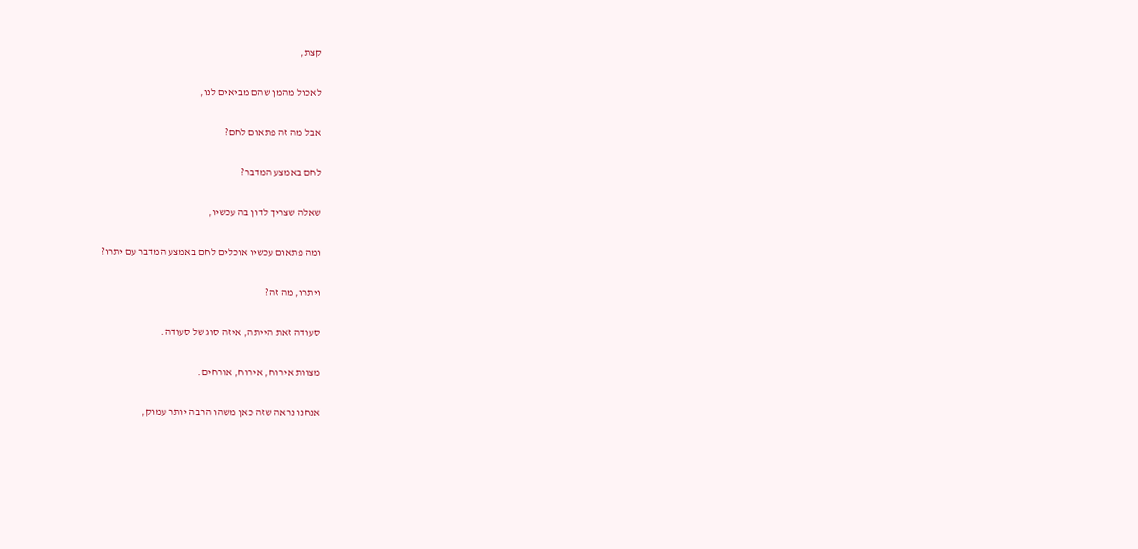קצת,

לאכול מהמן שהם מביאים לנו,

אבל מה זה פתאום לחם?

לחם באמצע המדבר?

שאלה שצריך לדון בה עכשיו,

ומה פתאום עכשיו אוכלים לחם באמצע המדבר עם יתרו?

ויתרו, מה זה?

סעודה זאת הייתה, איזה סוג של סעודה.

מצוות אירוח, אירוח, אורחים.

אנחנו נראה שזה כאן משהו הרבה יותר עמוק,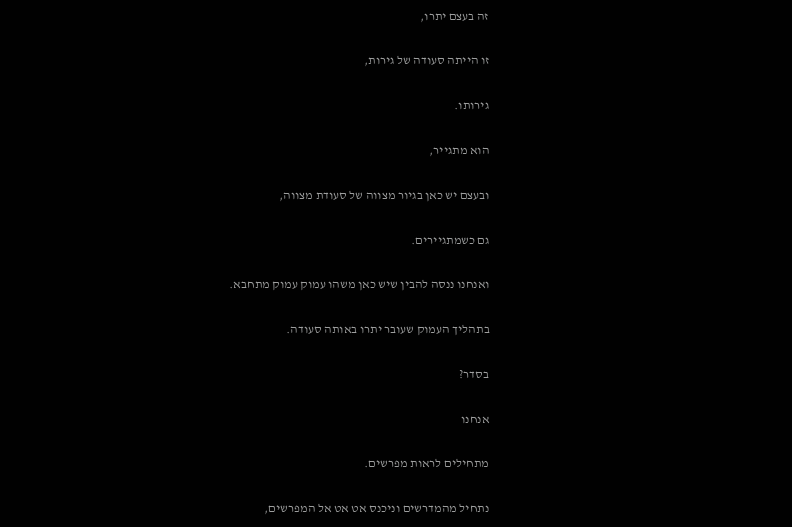זה בעצם יתרו,

זו הייתה סעודה של גירות,

גירותו.

הוא מתגייר,

ובעצם יש כאן בגיור מצווה של סעודת מצווה,

גם כשמתגיירים.

ואנחנו ננסה להבין שיש כאן משהו עמוק עמוק מתחבא.

בתהליך העמוק שעובר יתרו באותה סעודה.

בסדר?

אנחנו

מתחילים לראות מפרשים.

נתחיל מהמדרשים וניכנס אט אט אל המפרשים,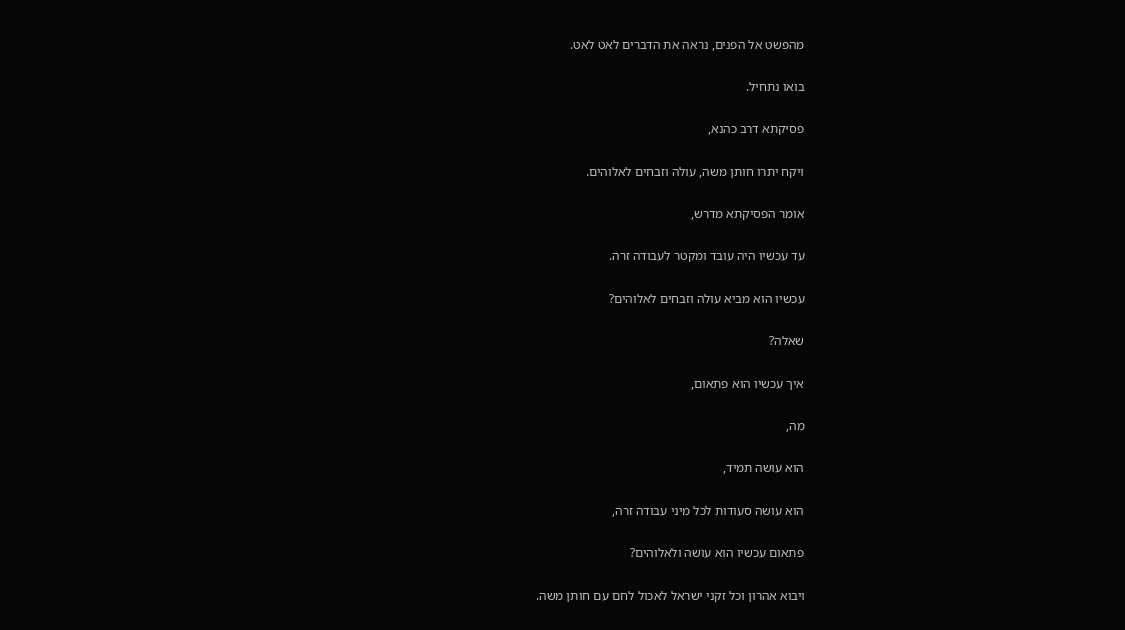מהפשט אל הפנים, נראה את הדברים לאט לאט.

בואו נתחיל.

פסיקתא דרב כהנא,

ויקח יתרו חותן משה, עולה וזבחים לאלוהים.

אומר הפסיקתא מדרש,

עד עכשיו היה עובד ומקטר לעבודה זרה.

עכשיו הוא מביא עולה וזבחים לאלוהים?

שאלה?

איך עכשיו הוא פתאום,

מה,

הוא עושה תמיד,

הוא עושה סעודות לכל מיני עבודה זרה,

פתאום עכשיו הוא עושה ולאלוהים?

ויבוא אהרון וכל זקני ישראל לאכול לחם עם חותן משה.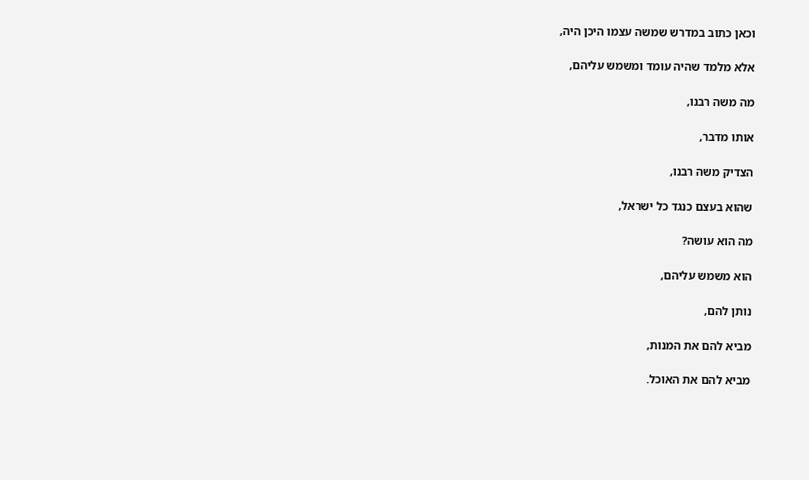וכאן כתוב במדרש שמשה עצמו היכן היה,

אלא מלמד שהיה עומד ומשמש עליהם,

מה משה רבנו,

אותו מדבר,

הצדיק משה רבנו,

שהוא בעצם כנגד כל ישראל,

מה הוא עושה?

הוא משמש עליהם,

נותן להם,

מביא להם את המנות,

מביא להם את האוכל.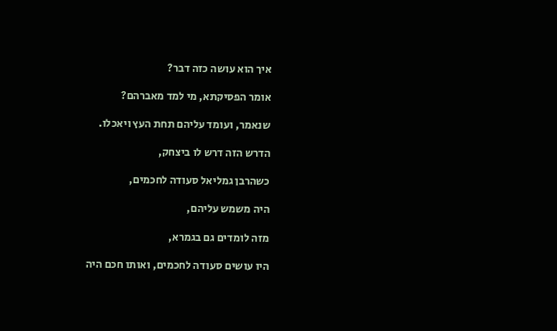איך הוא עושה כזה דבר?

אומר הפסיקתא, מי למד מאברהם?

שנאמר, ועומד עליהם תחת העץ ויאכלו.

הדרש הזה דרש לו ביצחק,

כשהרבן גמליאל סעודה לחכמים,

היה משמש עליהם,

מזה לומדים גם בגמרא,

היו עושים סעודה לחכמים, ואותו חכם היה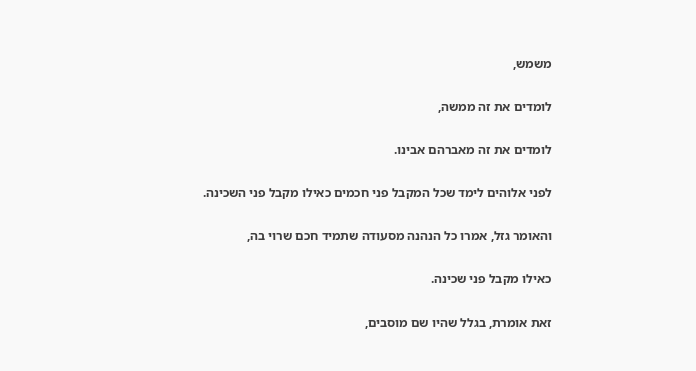משמש,

לומדים את זה ממשה,

לומדים את זה מאברהם אבינו.

לפני אלוהים לימד שכל המקבל פני חכמים כאילו מקבל פני השכינה.

והאומר גזל, אמרו כל הנהנה מסעודה שתמיד חכם שרוי בה,

כאילו מקבל פני שכינה.

זאת אומרת, בגלל שהיו שם מוסבים,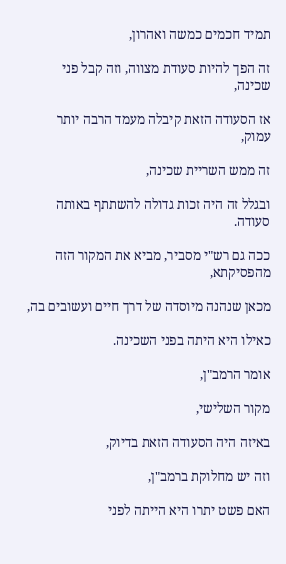תמיד חכמים כמשה ואהרון,

זה הפך להיות סעודת מצווה, וזה קבל פני שכינה,

אז הסעודה הזאת קיבלה מעמד הרבה יותר עמוק,

זה ממש השריית שכינה,

ובגלל זה היה זכות גדולה להשתתף באותה סעודה.

ככה גם רש"י מסביר, מביא את המקור הזה מהפסיקתא,

מכאן שנהנה מיוסדה של דרך חיים ועשובים בה,

כאילו היא היתה בפני השכינה.

אומר הרמב"ן,

מקור השלישי,

באיזה היה הסעודה הזאת בדיוק,

וזה יש מחלוקת ברמב"ן,

האם פשט יתרו היא הייתה לפני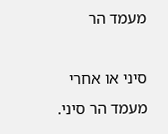מעמד הר

סיני או אחרי מעמד הר סיני.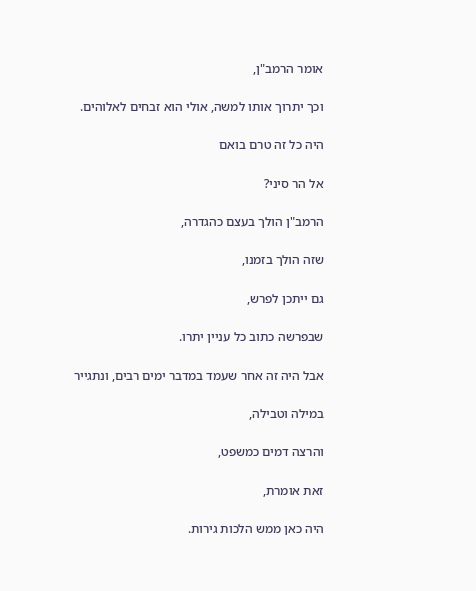אומר הרמב"ן,

וכך יתרוך אותו למשה, אולי הוא זבחים לאלוהים.

היה כל זה טרם בואם

אל הר סיני?

הרמב"ן הולך בעצם כהגדרה,

שזה הולך בזמנו,

גם ייתכן לפרש,

שבפרשה כתוב כל עניין יתרו.

אבל היה זה אחר שעמד במדבר ימים רבים, ונתגייר

במילה וטבילה,

והרצה דמים כמשפט,

זאת אומרת,

היה כאן ממש הלכות גירות.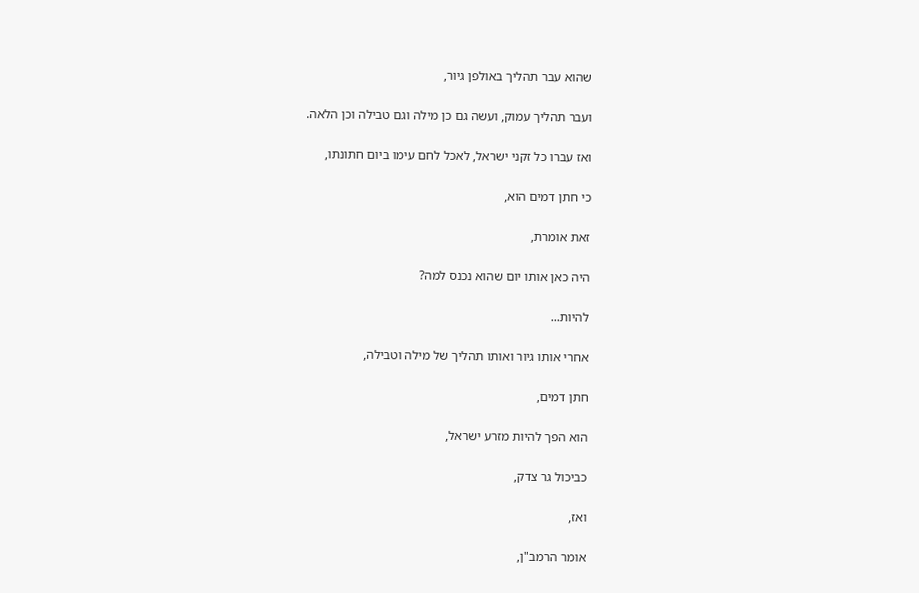שהוא עבר תהליך באולפן גיור,

ועבר תהליך עמוק, ועשה גם כן מילה וגם טבילה וכן הלאה.

ואז עברו כל זקני ישראל, לאכל לחם עימו ביום חתונתו,

כי חתן דמים הוא,

זאת אומרת,

היה כאן אותו יום שהוא נכנס למה?

להיות...

אחרי אותו גיור ואותו תהליך של מילה וטבילה,

חתן דמים,

הוא הפך להיות מזרע ישראל,

כביכול גר צדק,

ואז,

אומר הרמב"ן,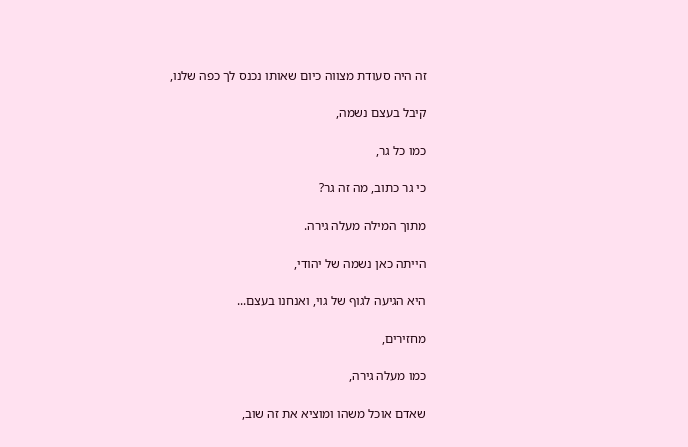זה היה סעודת מצווה כיום שאותו נכנס לך כפה שלנו,

קיבל בעצם נשמה,

כמו כל גר,

כי גר כתוב, מה זה גר?

מתוך המילה מעלה גירה.

הייתה כאן נשמה של יהודי,

היא הגיעה לגוף של גוי, ואנחנו בעצם...

מחזירים,

כמו מעלה גירה,

שאדם אוכל משהו ומוציא את זה שוב,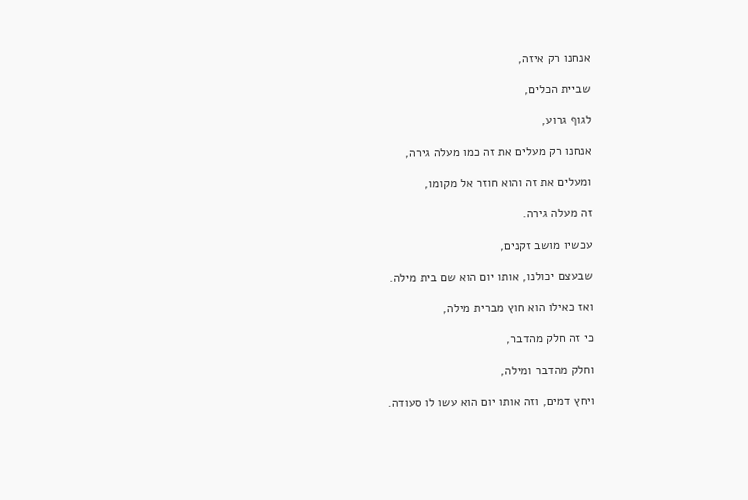אנחנו רק איזה,

שביית הכלים,

לגוף גרוע,

אנחנו רק מעלים את זה כמו מעלה גירה,

ומעלים את זה והוא חוזר אל מקומו,

זה מעלה גירה.

עכשיו מושב זקנים,

שבעצם יכולנו, אותו יום הוא שם בית מילה.

ואז כאילו הוא חוץ מברית מילה,

כי זה חלק מהדבר,

וחלק מהדבר ומילה,

ויחץ דמים, וזה אותו יום הוא עשו לו סעודה.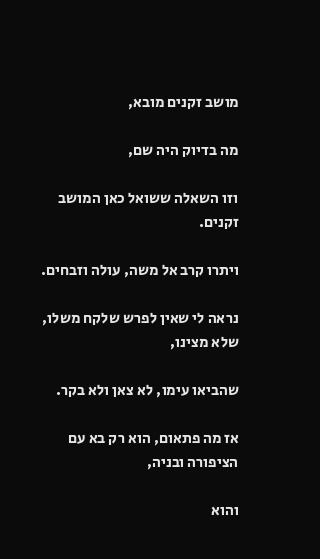מושב זקנים מובא,

מה בדיוק היה שם,

וזו השאלה ששואל כאן המושב זקנים.

ויתרו קרב אל משה, עולה וזבחים.

נראה לי שאין לפרש שלקח משלו, שלא מצינו,

שהביאו עימו, לא צאן ולא בקר.

אז מה פתאום, הוא רק בא עם הציפורה ובניה,

והוא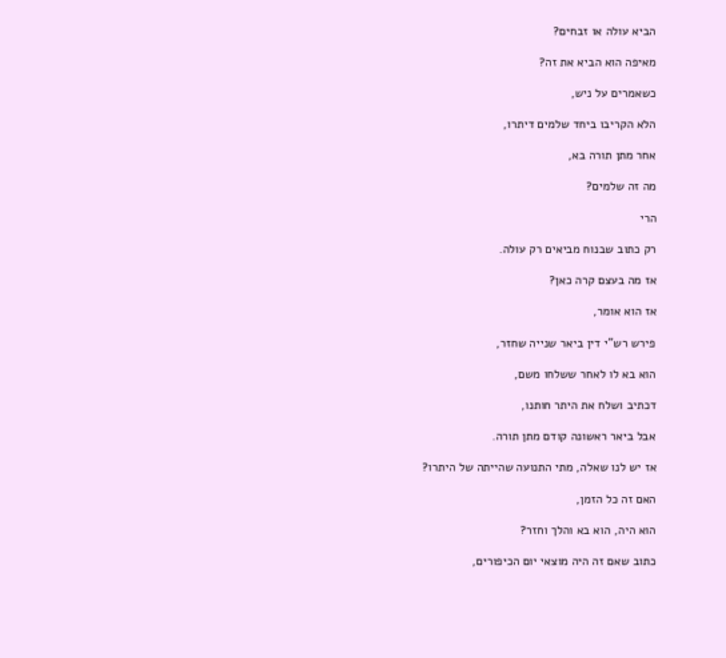הביא עולה או זבחים?

מאיפה הוא הביא את זה?

כשאמרים על ניש,

הלא הקריבו ביחד שלמים דיתרו,

אחר מתן תורה בא,

מה זה שלמים?

הרי

רק כתוב שבנוח מביאים רק עולה.

אז מה בעצם קרה כאן?

אז הוא אומר,

פירש רש"י דין ביאר שנייה שחזר,

הוא בא לו לאחר ששלחו משם,

דכתיב ושלח את היתר חותנו,

אבל ביאר ראשונה קודם מתן תורה.

אז יש לנו שאלה, מתי התנועה שהייתה של היתרו?

האם זה כל הזמן,

הוא היה, הוא בא והלך וחזר?

כתוב שאם זה היה מוצאי יום הכיפורים,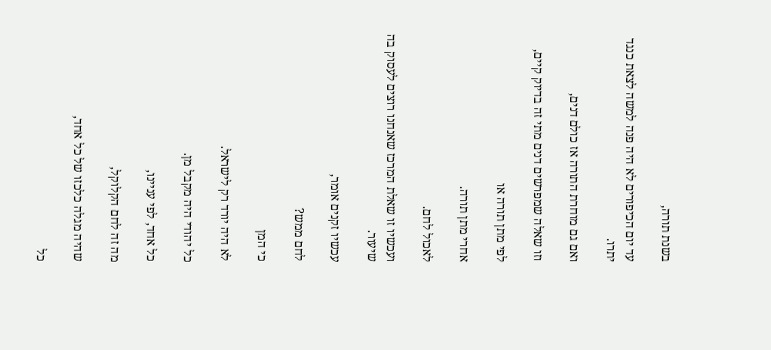בשנת תורה,

עד יום הכיפורים לא היה פנה למשה לצאת כנגד יתרו.

ואם גם מוחרת התורה אז כולם דנים,

וזו שאלה שמפרשים דנים מתי זה בדיוק קיים,

לפי מתן תורה או

אחרי מתן תורה.

לאכול לחם.

ועכשיו זו שאלת המרכז שאנחנו רוצים לעסוק בה שיעור.

עכשיו זקנים אומר,

לחם ממש?

כי המן

לא היה יורד רק לישראל.

כל יהודי היה מקבל מן.

כל אחד, לפי עניינו,

מה זה לחם הקלוקל,

שהיה מגלה כלכזו של כל אחד,

כל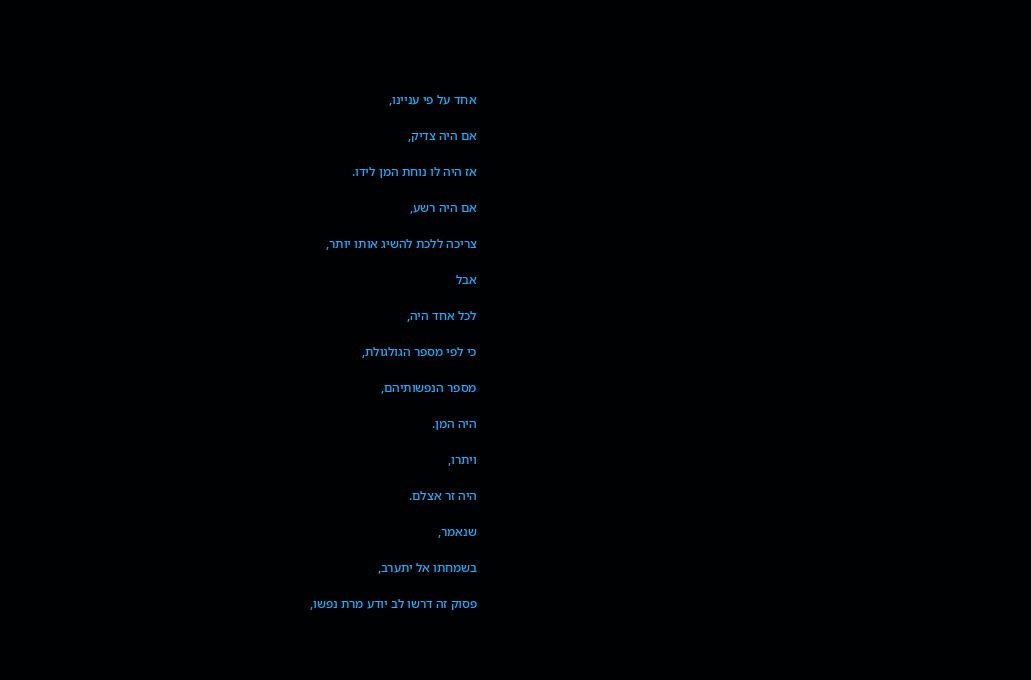אחד על פי עניינו,

אם היה צדיק,

אז היה לו נוחת המן לידו.

אם היה רשע,

צריכה ללכת להשיג אותו יותר,

אבל

לכל אחד היה,

כי לפי מספר הגולגולת,

מספר הנפשותיהם,

היה המן.

ויתרו,

היה זר אצלם.

שנאמר,

בשמחתו אל יתערב,

פסוק זה דרשו לב יודע מרת נפשו,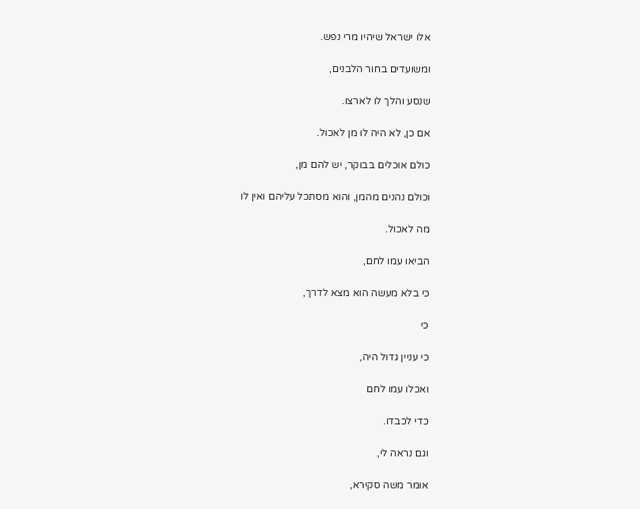אלו ישראל שיהיו מרי נפש.

ומשועדים בחור הלבנים,

שנסע והלך לו לארצו.

אם כן, לא היה לו מן לאכול.

כולם אוכלים בבוקר, יש להם מן,

וכולם נהנים מהמן, והוא מסתכל עליהם ואין לו

מה לאכול.

הביאו עמו לחם,

כי בלא מעשה הוא מצא לדרך,

כי

כי עניין גדול היה,

ואכלו עמו לחם

כדי לכבדו.

וגם נראה לי,

אומר משה סקירא,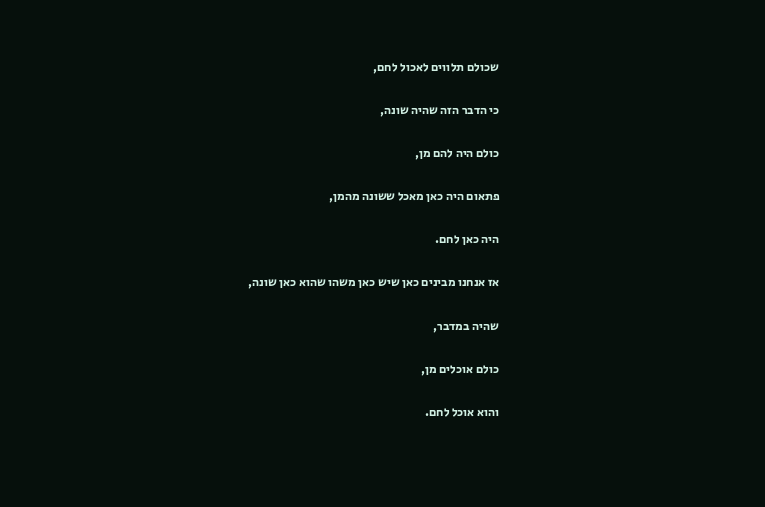שכולם תלווים לאכול לחם,

כי הדבר הזה שהיה שונה,

כולם היה להם מן,

פתאום היה כאן מאכל ששונה מהמן,

היה כאן לחם.

אז אנחנו מבינים כאן שיש כאן משהו שהוא כאן שונה,

שהיה במדבר,

כולם אוכלים מן,

והוא אוכל לחם.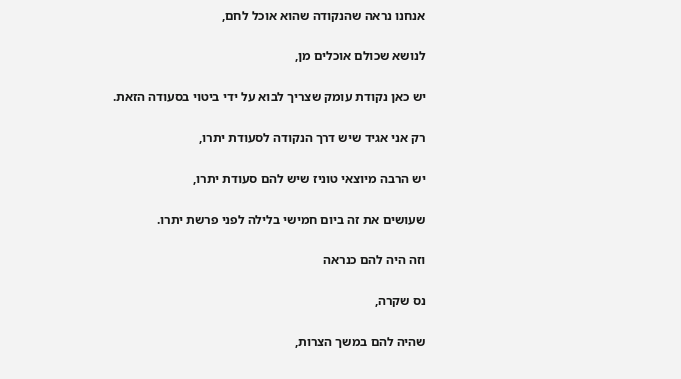אנחנו נראה שהנקודה שהוא אוכל לחם,

לנושא שכולם אוכלים מן,

יש כאן נקודת עומק שצריך לבוא על ידי ביטוי בסעודה הזאת.

רק אני אגיד שיש דרך הנקודה לסעודת יתרו,

יש הרבה מיוצאי טוניז שיש להם סעודת יתרו,

שעושים את זה ביום חמישי בלילה לפני פרשת יתרו.

וזה היה להם כנראה

נס שקרה,

שהיה להם במשך הצרות,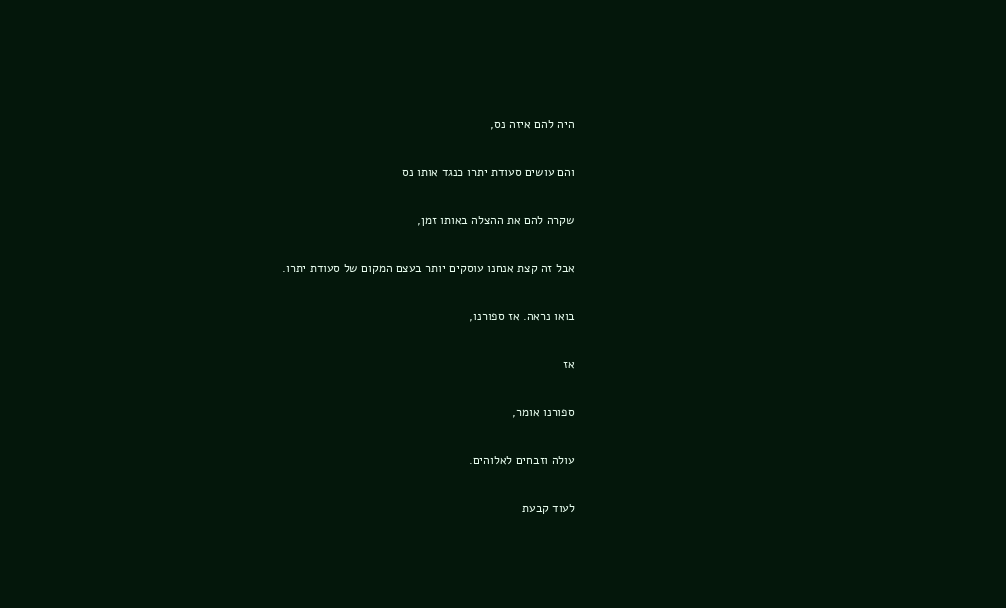היה להם איזה נס,

והם עושים סעודת יתרו כנגד אותו נס

שקרה להם את ההצלה באותו זמן,

אבל זה קצת אנחנו עוסקים יותר בעצם המקום של סעודת יתרו.

בואו נראה. אז ספורנו,

אז

ספורנו אומר,

עולה וזבחים לאלוהים.

לעוד קבעת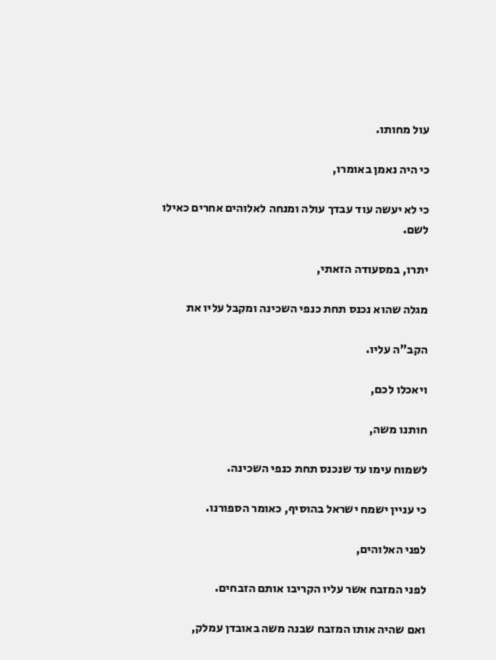עול מחותו.

כי היה נאמן באומרו,

כי לא יעשה עוד עבדך עולה ומנחה לאלוהים אחרים כאילו לשם.

יתרו, במסעודה הזאתי,

מגלה שהוא נכנס תחת כנפי השכינה ומקבל עליו את

הקב"ה עליו.

ויאכלו לכם,

חותנו משה,

לשמוח עימו עד שנכנס תחת כנפי השכינה.

כי עניין ישמח ישראל בהוסיף, כאומר הספורנו.

לפני האלוהים,

לפני המזבח אשר עליו הקריבו אותם הזבחים.

ואם שהיה אותו המזבח שבנה משה באובדן עמלק,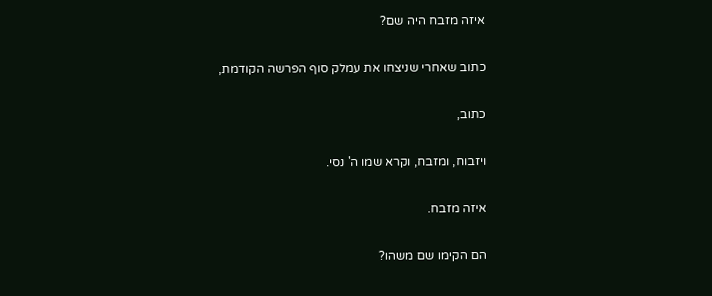איזה מזבח היה שם?

כתוב שאחרי שניצחו את עמלק סוף הפרשה הקודמת,

כתוב,

ויזבוח, ומזבח, וקרא שמו ה' נסי.

איזה מזבח.

הם הקימו שם משהו?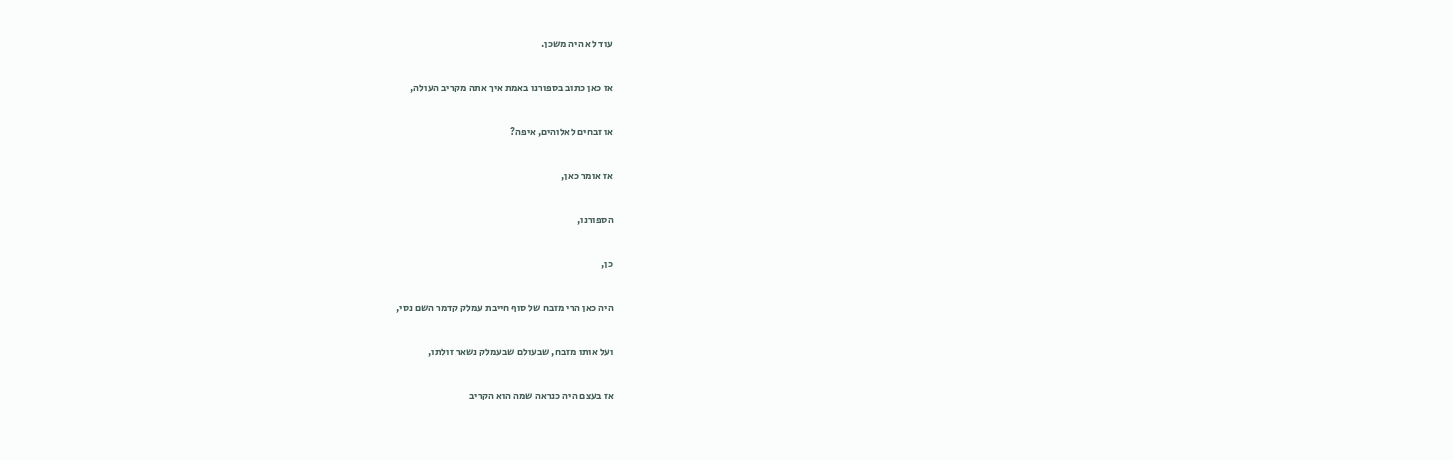עוד לא היה משכן.

אז כאן כתוב בספורנו באמת איך אתה מקריב העולה,

או זבחים לאלוהים, איפה?

אז אומר כאן,

הספורנו,

כן,

היה כאן הרי מזבח של סוף חייבת עמלק קדמר השם נסי,

ועל אותו מזבח, שבעולם שבעמלק נשאר זולתו,

אז בעצם היה כנראה שמה הוא הקריב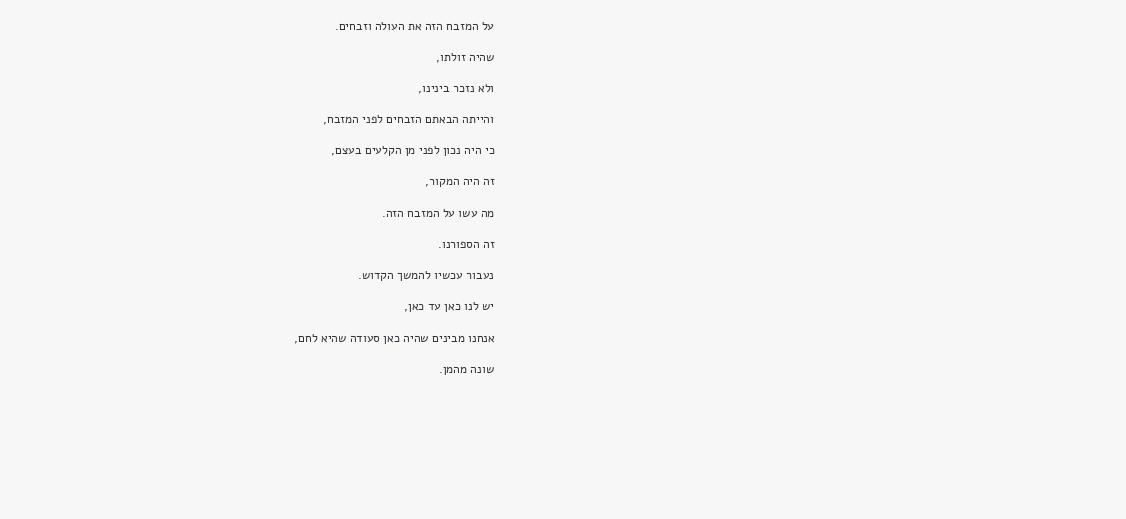על המזבח הזה את העולה וזבחים.

שהיה זולתו,

ולא נזכר בינינו,

והייתה הבאתם הזבחים לפני המזבח,

כי היה נכון לפני מן הקלעים בעצם,

זה היה המקור,

מה עשו על המזבח הזה.

זה הספורנו.

נעבור עכשיו להמשך הקדוש.

יש לנו כאן עד כאן,

אנחנו מבינים שהיה כאן סעודה שהיא לחם,

שונה מהמן.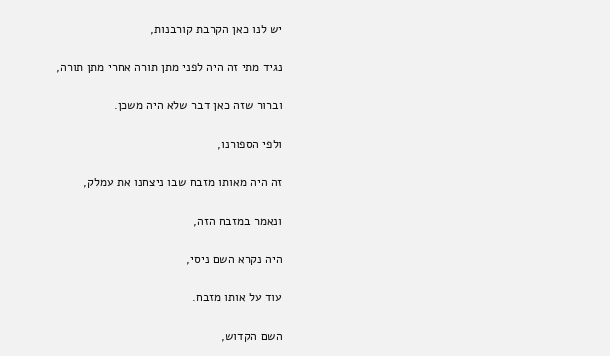יש לנו כאן הקרבת קורבנות,

נגיד מתי זה היה לפני מתן תורה אחרי מתן תורה,

וברור שזה כאן דבר שלא היה משכן.

ולפי הספורנו,

זה היה מאותו מזבח שבו ניצחנו את עמלק,

ונאמר במזבח הזה,

היה נקרא השם ניסי,

עוד על אותו מזבח.

השם הקדוש,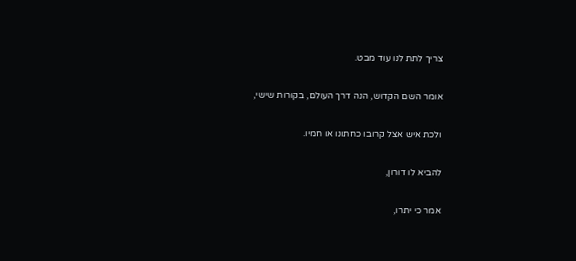צריך לתת לנו עוד מבט.

אומר השם הקדוש, הנה דרך העולם, בקורות שישי,

ולכת איש אצל קרובו כחתונו או חמיו.

להביא לו דורון,

אמר כי יתרו,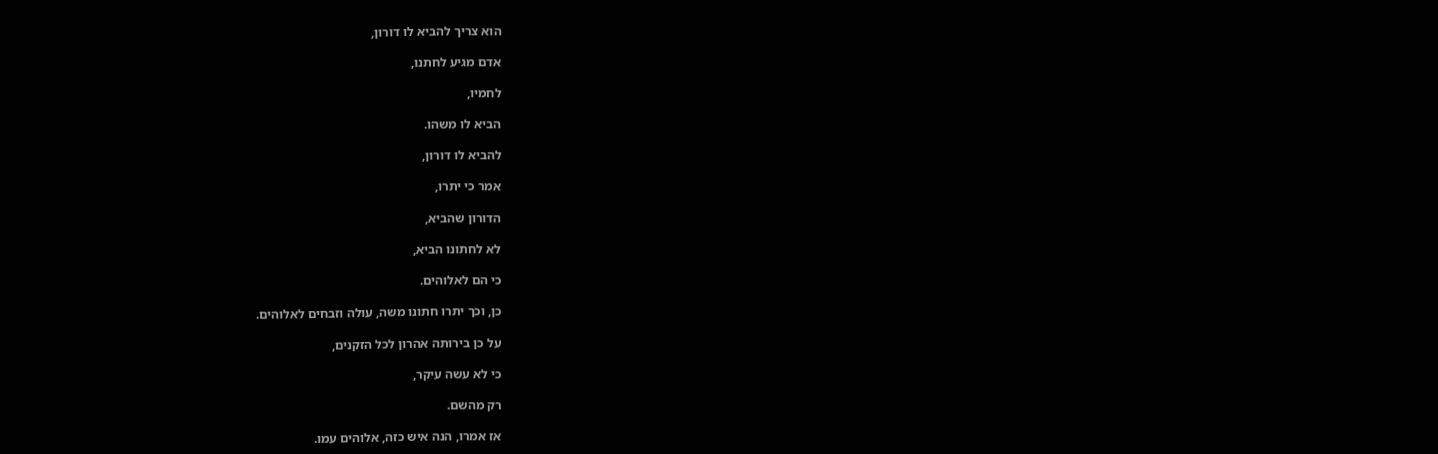הוא צריך להביא לו דורון,

אדם מגיע לחתנו,

לחמיו,

הביא לו משהו.

להביא לו דורון,

אמר כי יתרו,

הדורון שהביא,

לא לחתונו הביא,

כי הם לאלוהים.

כן, וכך יתרו חתונו משה, עולה וזבחים לאלוהים.

על כן בירותה אהרון לכל הזקנים,

כי לא עשה עיקר,

רק מהשם.

אז אמרו, הנה איש כזה, אלוהים עמו.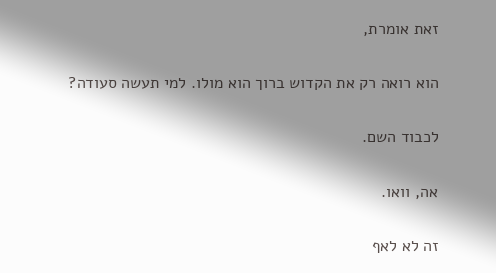זאת אומרת,

הוא רואה רק את הקדוש ברוך הוא מולו. למי תעשה סעודה?

לכבוד השם.

אה, וואו.

זה לא לאף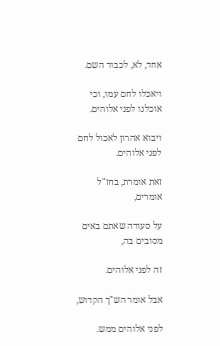אחד, לא, לכבוד השם.

ויאכלו לחם עמו, וכי אוכלנו לפני אלוהים.

ויבוא אהרון לאכול לחם לפני אלוהים.

זאת אומרת, בחז"ל אומרים,

על סעודה שאתם באים מסובים בה,

זה לפני אלוהים.

אבל אומר הש"ך הקדוש,

לפני אלוהים ממש.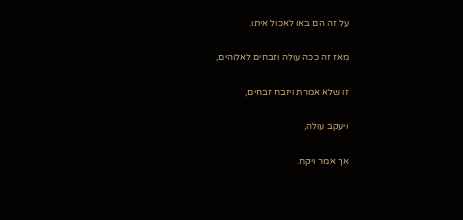על זה הם באו לאכול איתו.

מאז זה ככה עולה וזבחים לאלוהים,

זו שלא אמרת ויזבח זבחים,

ויעקב עולה,

אך אמר ויקח.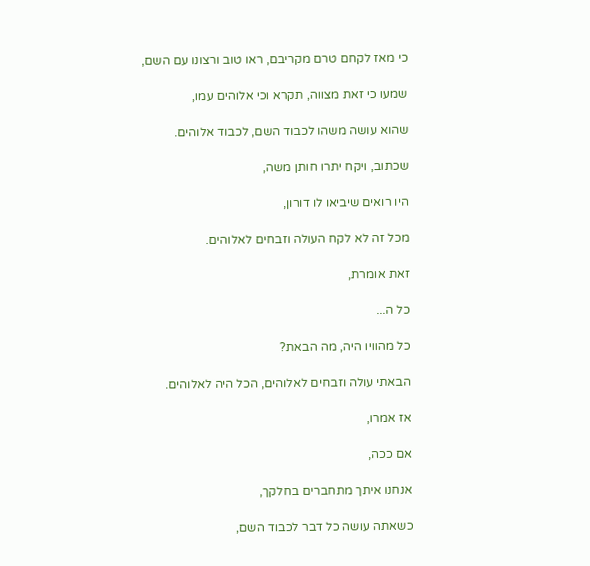כי מאז לקחם טרם מקריבם, ראו טוב ורצונו עם השם,

שמעו כי זאת מצווה, תקרא וכי אלוהים עמו,

שהוא עושה משהו לכבוד השם, לכבוד אלוהים.

שכתוב, ויקח יתרו חותן משה,

היו רואים שיביאו לו דורון,

מכל זה לא לקח העולה וזבחים לאלוהים.

זאת אומרת,

כל ה...

כל מהוויו היה, מה הבאת?

הבאתי עולה וזבחים לאלוהים, הכל היה לאלוהים.

אז אמרו,

אם ככה,

אנחנו איתך מתחברים בחלקך,

כשאתה עושה כל דבר לכבוד השם,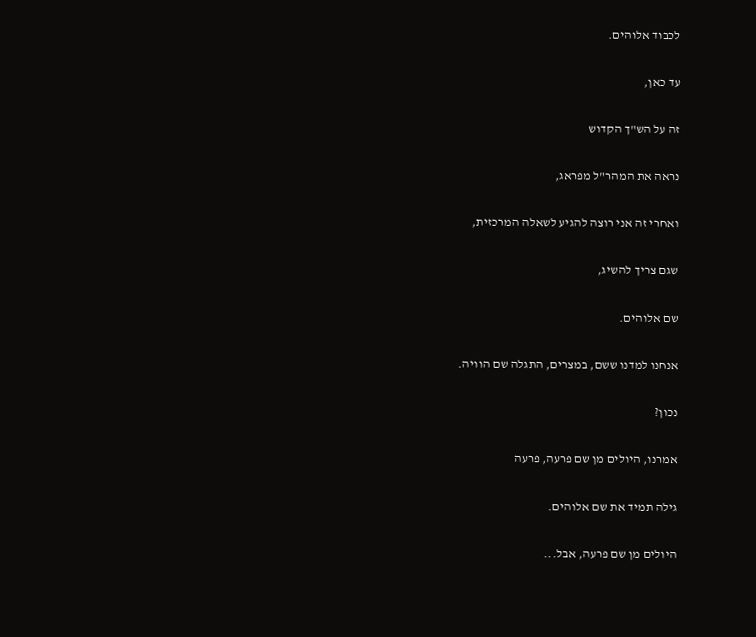לכבוד אלוהים.

עד כאן,

זה על הש"ך הקדוש

נראה את המהר"ל מפראג,

ואחרי זה אני רוצה להגיע לשאלה המרכזית,

שגם צריך להשיג,

שם אלוהים.

אנחנו למדנו ששם, במצרים, התגלה שם הוויה.

נכון?

אמרנו, היולים מן שם פרעה, פרעה

גילה תמיד את שם אלוהים.

היולים מן שם פרעה, אבל...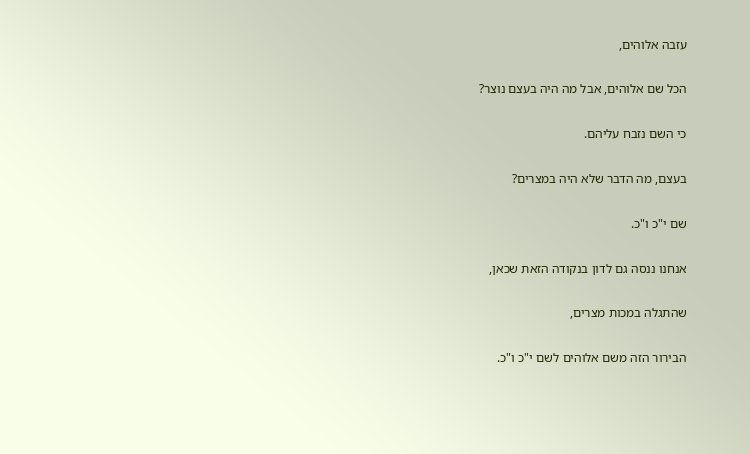עזבה אלוהים,

הכל שם אלוהים, אבל מה היה בעצם נוצר?

כי השם נזבח עליהם.

בעצם, מה הדבר שלא היה במצרים?

שם י"כ ו"כ.

אנחנו ננסה גם לדון בנקודה הזאת שכאן,

שהתגלה במכות מצרים,

הבירור הזה משם אלוהים לשם י"כ ו"כ.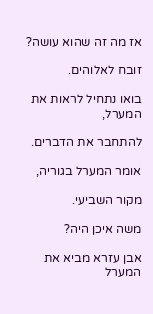אז מה זה שהוא עושה?

זובח לאלוהים.

בואו נתחיל לראות את המערל,

להתחבר את הדברים.

אומר המערל בגוריה,

מקור השביעי.

משה איכן היה?

אבן עזרא מביא את המערל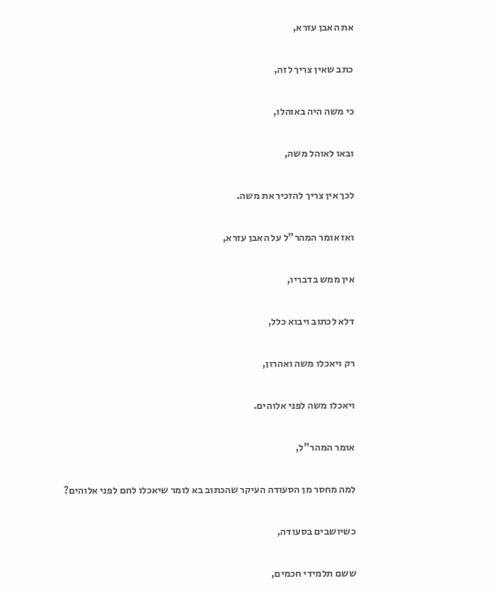את האבן עזרא,

כתב שאין צריך לזה,

כי משה היה באוהלו,

ובאו לאוהל משה,

לכך אין צריך להזכיר את משה.

ואז אומר המהר"ל על האבן עזרא,

אין ממש בדבריו,

דלא לכתוב ויבוא כלל,

רק ויאכלו משה ואהרון,

ויאכלו משה לפני אלוהים.

אומר המהר"ל,

למה מחסר מן הסעודה העיקר שהכתוב בא לומר שיאכלו לחם לפני אלוהים?

כשיושבים בסעודה,

ששם תלמידי חכמים,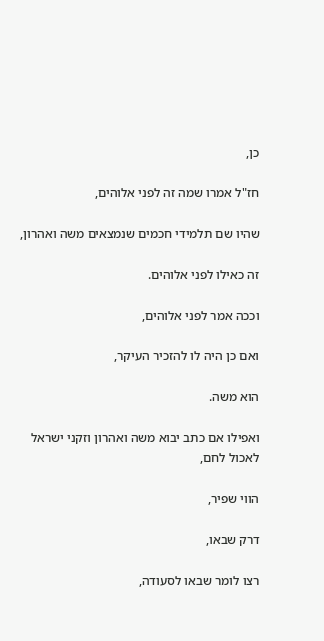כן,

חז"ל אמרו שמה זה לפני אלוהים,

שהיו שם תלמידי חכמים שנמצאים משה ואהרון,

זה כאילו לפני אלוהים.

וככה אמר לפני אלוהים,

ואם כן היה לו להזכיר העיקר,

הוא משה.

ואפילו אם כתב יבוא משה ואהרון וזקני ישראל לאכול לחם,

הווי שפיר,

דרק שבאו,

רצו לומר שבאו לסעודה,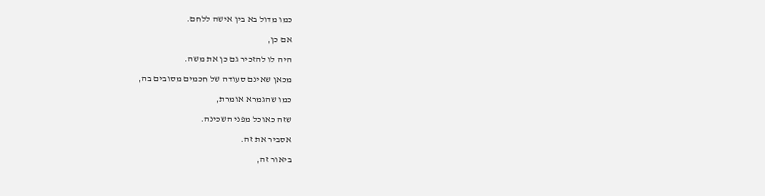כמו מדול בא בין אישה ללחם.

אם כן,

היה לו להזכיר גם כן את משה.

מכאן שאינם סעודה של חכמים מסובים בה,

כמו שהגמרא אומרת,

שזה כאוכל מפני השכינה.

אסביר את זה.

ביאור זה,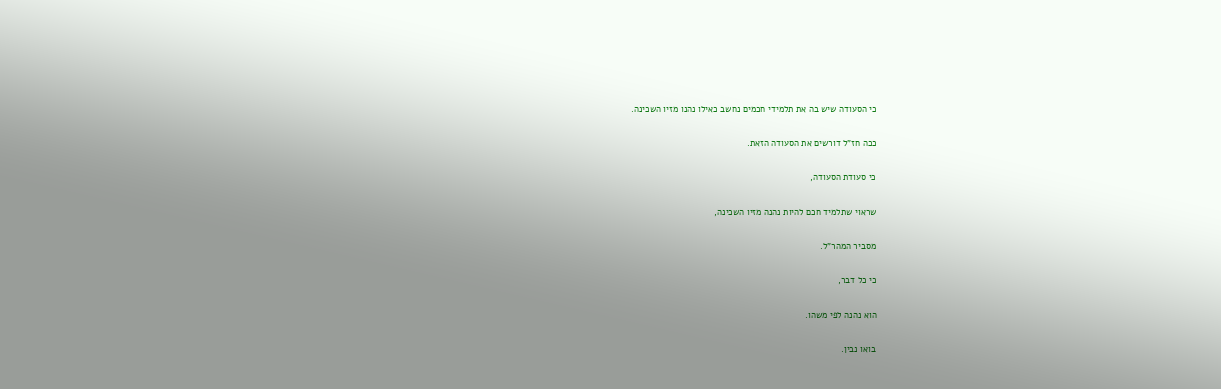כי הסעודה שיש בה את תלמידי חכמים נחשב כאילו נהנו מזיו השכינה.

ככה חז"ל דורשים את הסעודה הזאת.

כי סעודת הסעודה,

שראוי שתלמיד חכם להיות נהנה מזיו השכינה,

מסביר המהר"ל.

כי כל דבר,

הוא נהנה לפי משהו.

בואו נבין.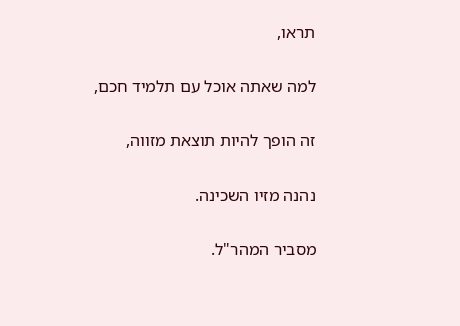תראו,

למה שאתה אוכל עם תלמיד חכם,

זה הופך להיות תוצאת מזווה,

נהנה מזיו השכינה.

מסביר המהר"ל.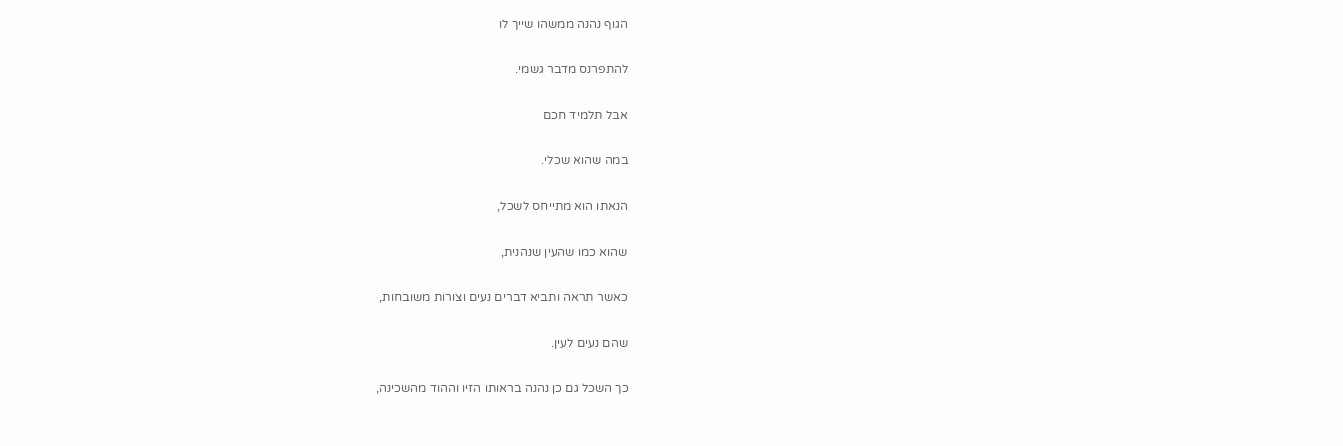הגוף נהנה ממשהו שייך לו

להתפרנס מדבר גשמי.

אבל תלמיד חכם

במה שהוא שכלי.

הנאתו הוא מתייחס לשכל,

שהוא כמו שהעין שנהנית,

כאשר תראה ותביא דברים נעים וצורות משובחות,

שהם נעים לעין.

כך השכל גם כן נהנה בראותו הזיו וההוד מהשכינה,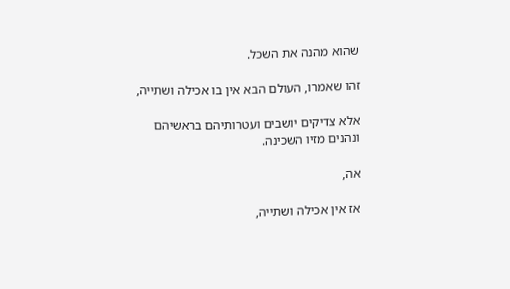שהוא מהנה את השכל.

זהו שאמרו, העולם הבא אין בו אכילה ושתייה,

אלא צדיקים יושבים ועטרותיהם בראשיהם ונהנים מזיו השכינה.

אה,

אז אין אכילה ושתייה,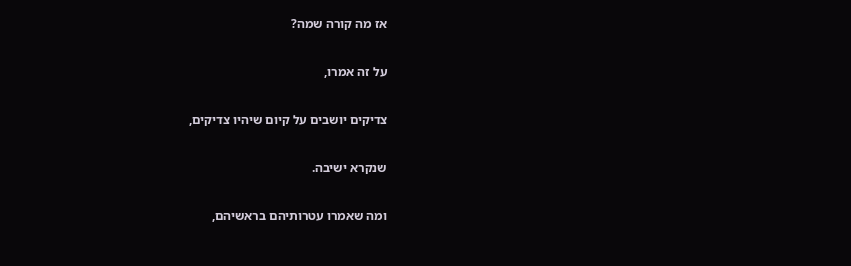אז מה קורה שמה?

על זה אמרו,

צדיקים יושבים על קיום שיהיו צדיקים,

שנקרא ישיבה.

ומה שאמרו עטרותיהם בראשיהם,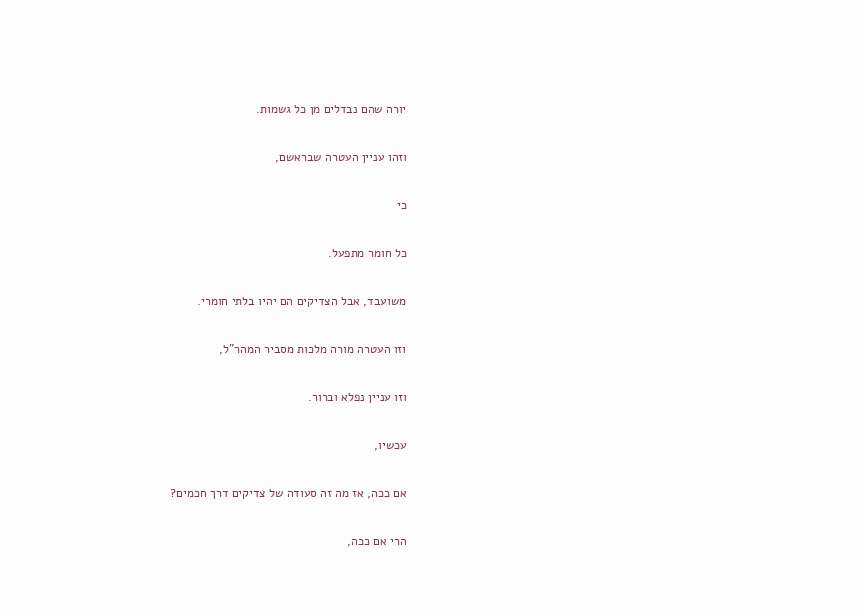יורה שהם נבדלים מן כל גשמות.

וזהו עניין העטרה שבראשם,

כי

כל חומר מתפעל.

משועבד, אבל הצדיקים הם יהיו בלתי חומרי.

וזו העטרה מורה מלכות מסביר המהר"ל,

וזו עניין נפלא וברור.

עכשיו,

אם ככה, אז מה זה סעודה של צדיקים דרך חכמים?

הרי אם ככה,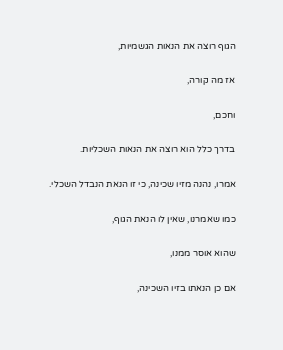הגוף רוצה את הנאות הגשמיות,

אז מה קורה,

וחכם,

בדרך כלל הוא רוצה את הנאות השכליות.

אמרו, נהנה מזיו שכינה, כי זו הנאת הנבדל השכלי.

כמו שאמרנו, שאין לו הנאת הגוף,

שהוא אוסר ממנו,

אם כן הנאתו בזיו השכינה,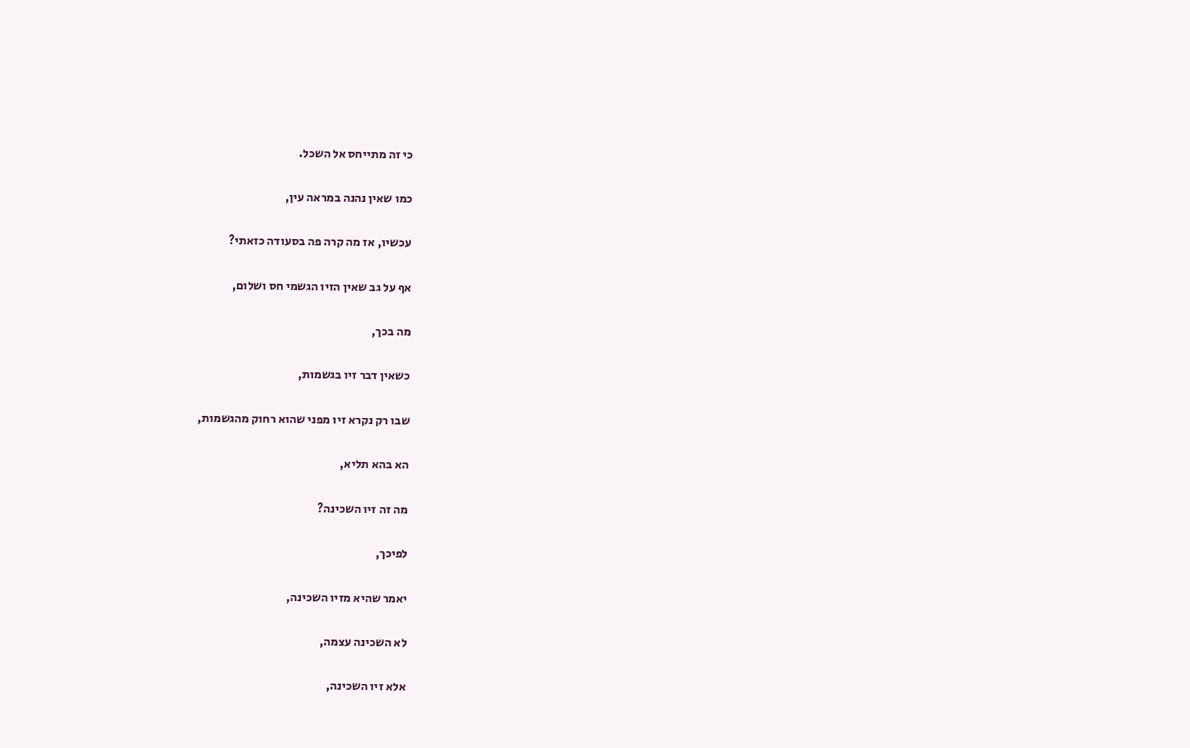כי זה מתייחס אל השכל.

כמו שאין נהנה במראה עין,

עכשיו, אז מה קרה פה בסעודה כזאתי?

אף על גב שאין הזיו הגשמי חס ושלום,

מה בכך,

כשאין דבר זיו בגשמות,

שבו רק נקרא זיו מפני שהוא רחוק מהגשמות,

הא בהא תליא,

מה זה זיו השכינה?

לפיכך,

יאמר שהיא מזיו השכינה,

לא השכינה עצמה,

אלא זיו השכינה,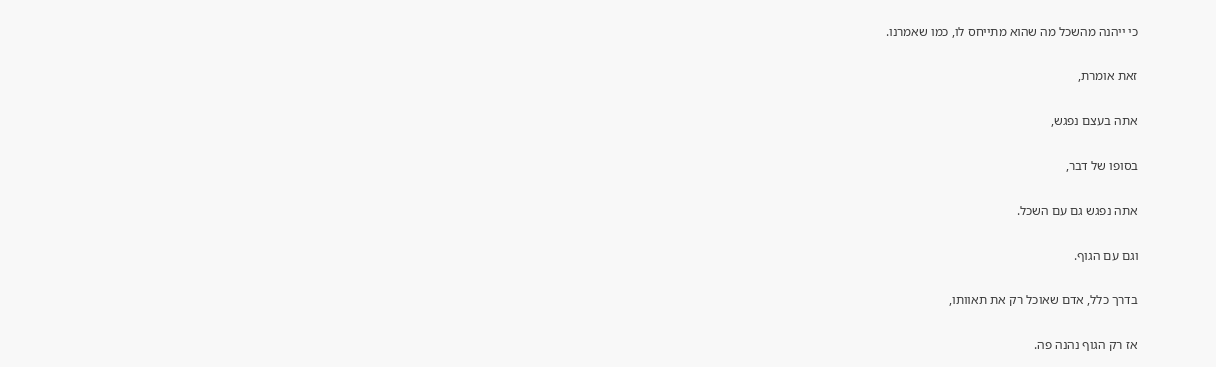כי ייהנה מהשכל מה שהוא מתייחס לו, כמו שאמרנו.

זאת אומרת,

אתה בעצם נפגש,

בסופו של דבר,

אתה נפגש גם עם השכל.

וגם עם הגוף.

בדרך כלל, אדם שאוכל רק את תאוותו,

אז רק הגוף נהנה פה.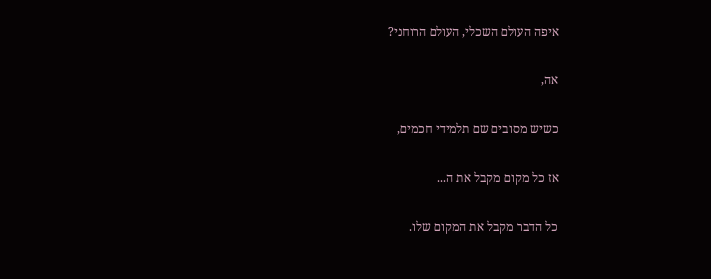איפה העולם השכלי, העולם הרוחני?

אה,

כשיש מסובים שם תלמידי חכמים,

אז כל מקום מקבל את ה...

כל הדבר מקבל את המקום שלו.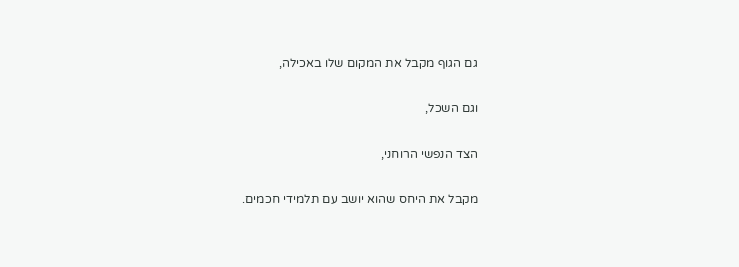גם הגוף מקבל את המקום שלו באכילה,

וגם השכל,

הצד הנפשי הרוחני,

מקבל את היחס שהוא יושב עם תלמידי חכמים.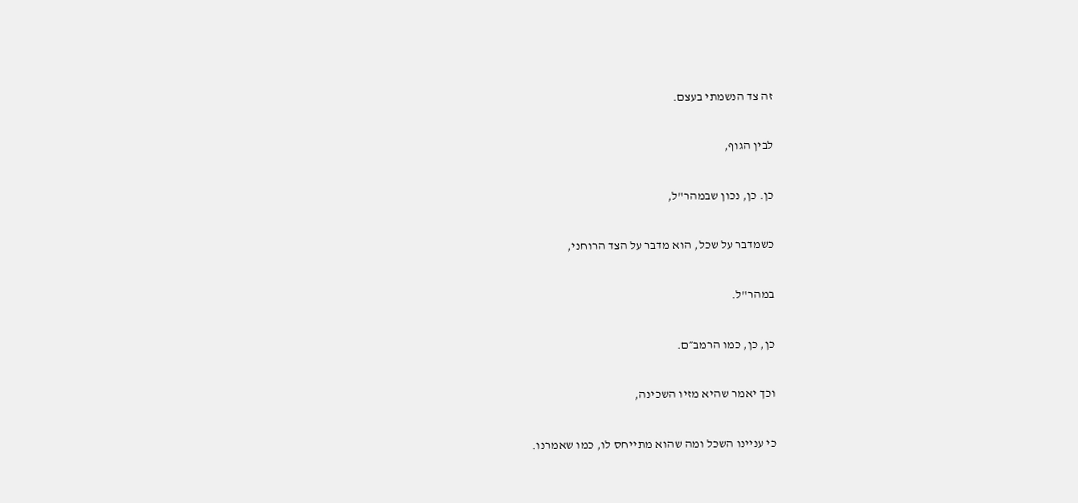זה צד הנשמתי בעצם.

לבין הגוף,

כן. כן, נכון שבמהר"ל,

כשמדבר על שכל, הוא מדבר על הצד הרוחני,

במהר"ל.

כן, כן, כמו הרמב״ם.

וכך יאמר שהיא מזיו השכינה,

כי עניינו השכל ומה שהוא מתייחס לו, כמו שאמרנו.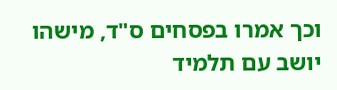וכך אמרו בפסחים ס"ד, מישהו יושב עם תלמיד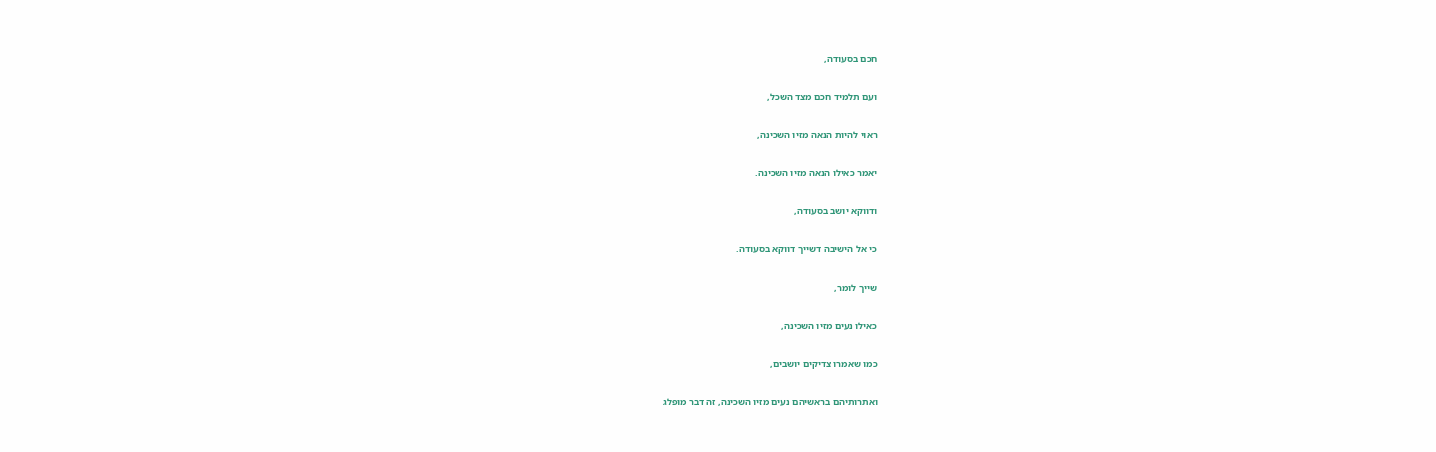חכם בסעודה,

ועם תלמיד חכם מצד השכל,

ראוי להיות הנאה מזיו השכינה,

יאמר כאילו הנאה מזיו השכינה.

ודווקא יושב בסעודה,

כי אל הישיבה דשייך דווקא בסעודה.

שייך לומר,

כאילו נעים מזיו השכינה,

כמו שאמרו צדיקים יושבים,

ואתרותיהם בראשיהם נעים מזיו השכינה, זה דבר מופלג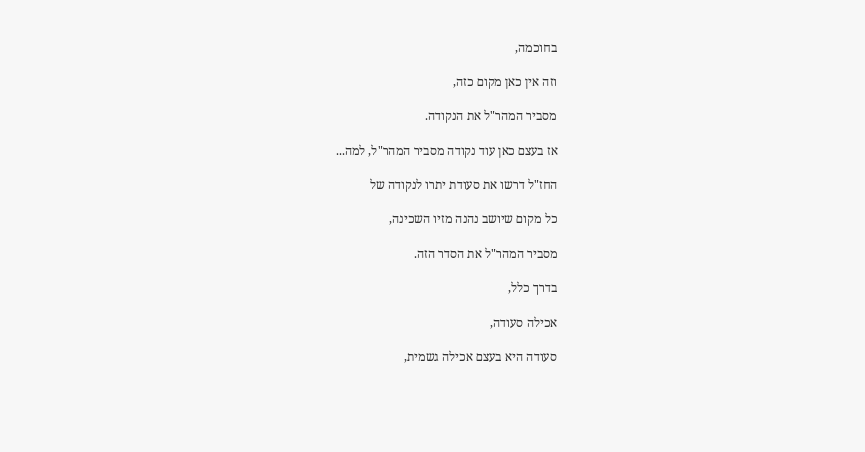בחוכמה,

וזה אין כאן מקום כזה,

מסביר המהר"ל את הנקודה.

אז בעצם כאן עוד נקודה מסביר המהר"ל, למה...

החז"ל דרשו את סעודת יתרו לנקודה של

כל מקום שיושב נהנה מזיו השכינה,

מסביר המהר"ל את הסדר הזה.

בדרך כלל,

אכילה סעודה,

סעודה היא בעצם אכילה גשמית,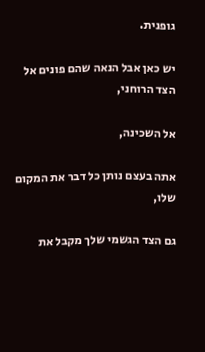גופנית.

יש כאן אבל הנאה שהם פונים אל הצד הרוחני,

אל השכינה,

אתה בעצם נותן כל דבר את המקום שלו,

גם הצד הגשמי שלך מקבל את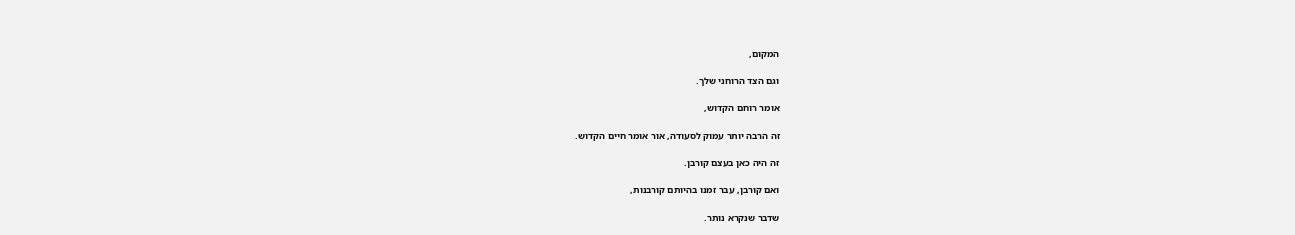המקום,

וגם הצד הרוחני שלך.

אומר רוחם הקדוש,

זה הרבה יותר עמוק לסעודה, אור אומר חיים הקדוש.

זה היה כאן בעצם קורבן.

ואם קורבן, עבר זמנו בהיותם קורבנות,

שדבר שנקרא נותר.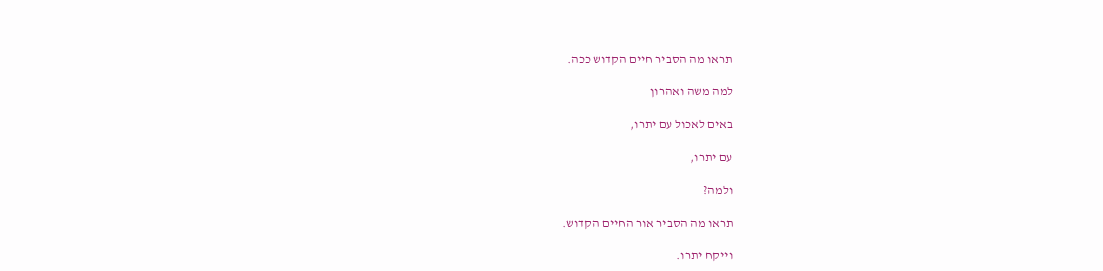תראו מה הסביר חיים הקדוש ככה.

למה משה ואהרון

באים לאכול עם יתרו,

עם יתרו,

ולמה?

תראו מה הסביר אור החיים הקדוש.

וייקח יתרו.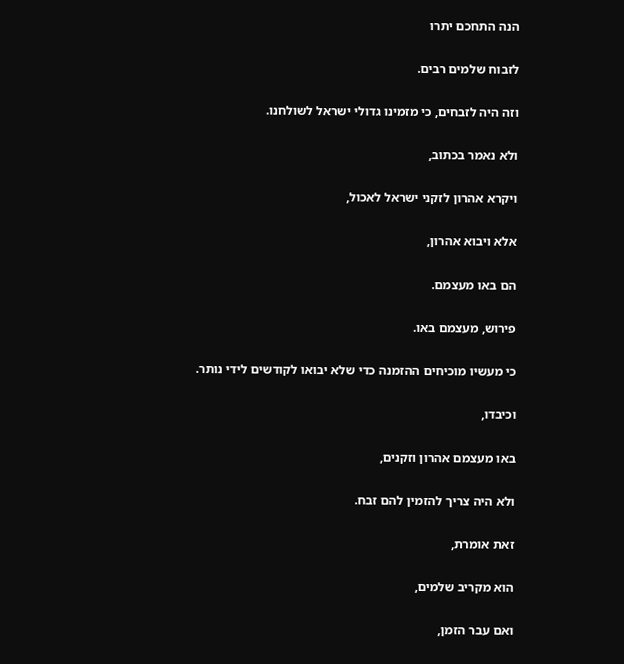הנה התחכם יתרו

לזבוח שלמים רבים.

וזה היה לזבחים, כי מזמינו גדולי ישראל לשולחנו.

ולא נאמר בכתוב,

ויקרא אהרון לזקני ישראל לאכול,

אלא ויבוא אהרון,

הם באו מעצמם.

פירוש, מעצמם באו.

כי מעשיו מוכיחים ההזמנה כדי שלא יבואו לקודשים לידי נותר.

וכיבדו,

באו מעצמם אהרון וזקנים,

ולא היה צריך להזמין להם זבח.

זאת אומרת,

הוא מקריב שלמים,

ואם עבר הזמן,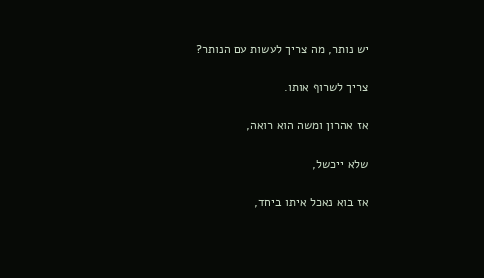יש נותר, מה צריך לעשות עם הנותר?

צריך לשרוף אותו.

אז אהרון ומשה הוא רואה,

שלא ייכשל,

אז בוא נאכל איתו ביחד,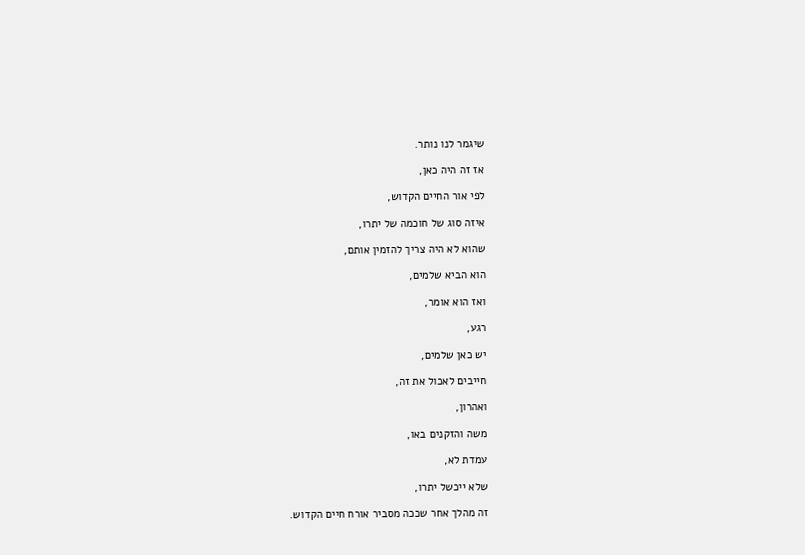שיגמר לנו נותר.

אז זה היה כאן,

לפי אור החיים הקדוש,

איזה סוג של חוכמה של יתרו,

שהוא לא היה צריך להזמין אותם,

הוא הביא שלמים,

ואז הוא אומר,

רגע,

יש כאן שלמים,

חייבים לאכול את זה,

ואהרון,

משה והזקנים באו,

עמדת לא,

שלא ייכשל יתרו,

זה מהלך אחר שככה מסביר אורח חיים הקדוש.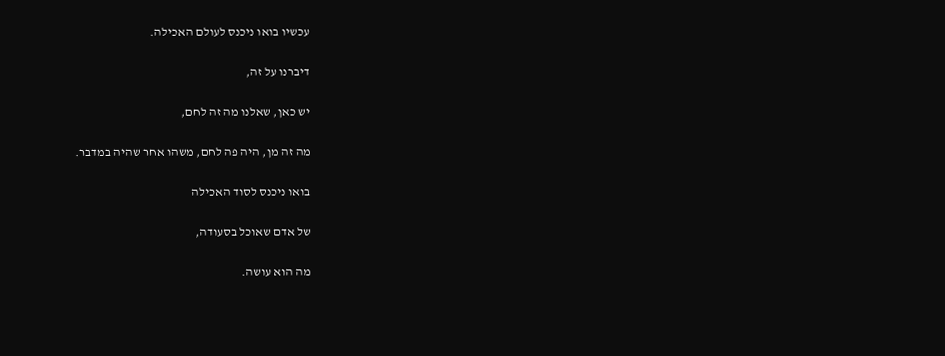עכשיו בואו ניכנס לעולם האכילה.

דיברנו על זה,

יש כאן, שאלנו מה זה לחם,

מה זה מן, היה פה לחם, משהו אחר שהיה במדבר.

בואו ניכנס לסוד האכילה

של אדם שאוכל בסעודה,

מה הוא עושה.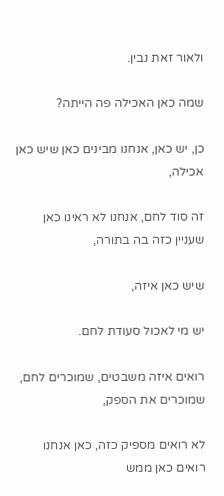ולאור זאת נבין.

שמה כאן האכילה פה הייתה?

כן, יש כאן, אנחנו מבינים כאן שיש כאן אכילה,

זה סוד לחם, אנחנו לא ראינו כאן שעניין כזה בה בתורה,

שיש כאן איזה,

יש מי לאכול סעודת לחם.

רואים איזה משבטים, שמוכרים לחם, שמוכרים את הספק,

לא רואים מספיק כזה, כאן אנחנו רואים כאן ממש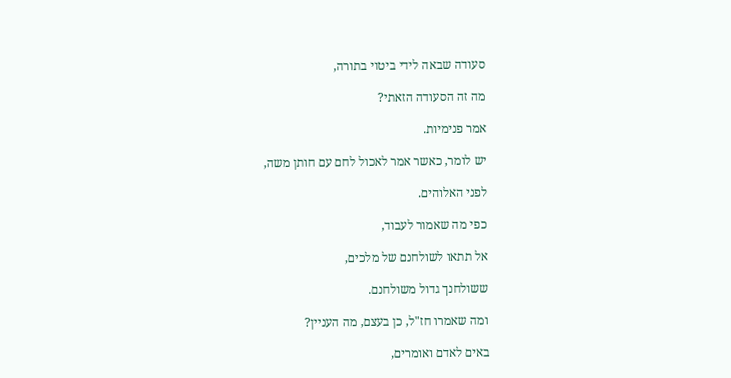סעודה שבאה לידי ביטוי בתורה,

מה זה הסעודה הזאתי?

אמר פנימיות.

יש לומר, כאשר אמר לאכול לחם עם חותן משה,

לפני האלוהים.

כפי מה שאמור לעבוד,

אל תתאו לשולחנם של מלכים,

ששולחנך גדול משולחנם.

ומה שאמרו חז"ל, כן בעצם, מה העניין?

באים לאדם ואומרים,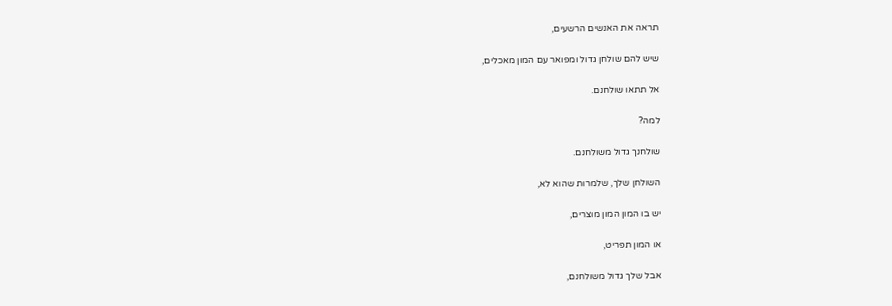תראה את האנשים הרשעים,

שיש להם שולחן גדול ומפואר עם המון מאכלים,

אל תתאו שולחנם.

למה?

שולחנך גדול משולחנם.

השולחן שלך, שלמרות שהוא לא,

יש בו המון המון מוצרים,

או המון תפריט,

אבל שלך גדול משולחנם,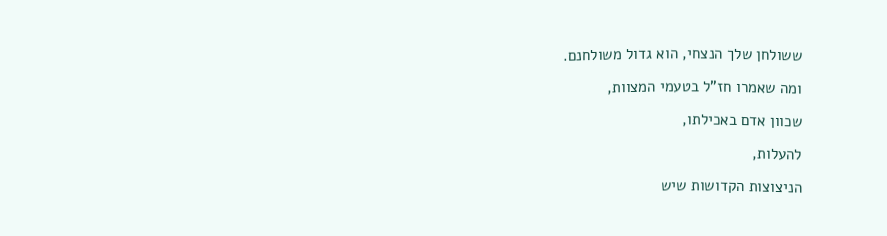ששולחן שלך הנצחי, הוא גדול משולחנם.

ומה שאמרו חז"ל בטעמי המצוות,

שכוון אדם באכילתו,

להעלות,

הניצוצות הקדושות שיש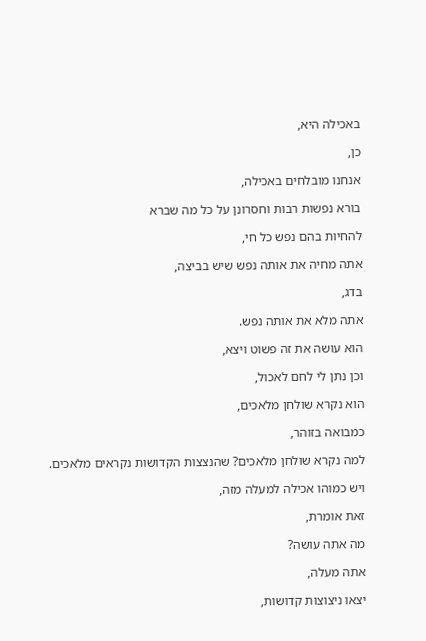באכילה היא,

כן,

אנחנו מובלחים באכילה,

בורא נפשות רבות וחסרונן על כל מה שברא

להחיות בהם נפש כל חי,

אתה מחיה את אותה נפש שיש בביצה,

בדג,

אתה מלא את אותה נפש.

הוא עושה את זה פשוט ויצא,

וכן נתן לי לחם לאכול,

הוא נקרא שולחן מלאכים,

כמבואה בזוהר,

למה נקרא שולחן מלאכים? שהנצצות הקדושות נקראים מלאכים.

ויש כמוהו אכילה למעלה מזה,

זאת אומרת,

מה אתה עושה?

אתה מעלה,

יצאו ניצוצות קדושות,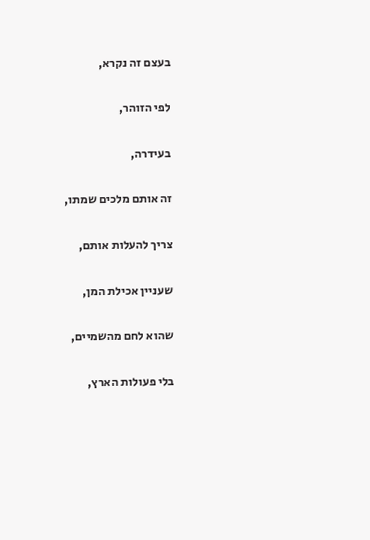בעצם זה נקרא,

לפי הזוהר,

בעידרה,

זה אותם מלכים שמתו,

צריך להעלות אותם,

שעניין אכילת המן,

שהוא לחם מהשמיים,

בלי פעולות הארץ,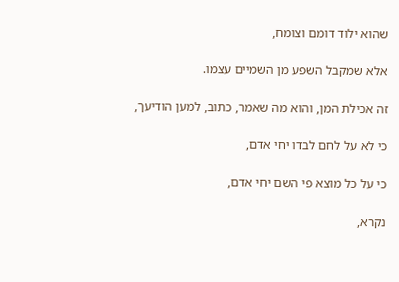שהוא ילוד דומם וצומח,

אלא שמקבל השפע מן השמיים עצמו.

זה אכילת המן, והוא מה שאמר, כתוב, למען הודיעך,

כי לא על לחם לבדו יחי אדם,

כי על כל מוצא פי השם יחי אדם,

נקרא,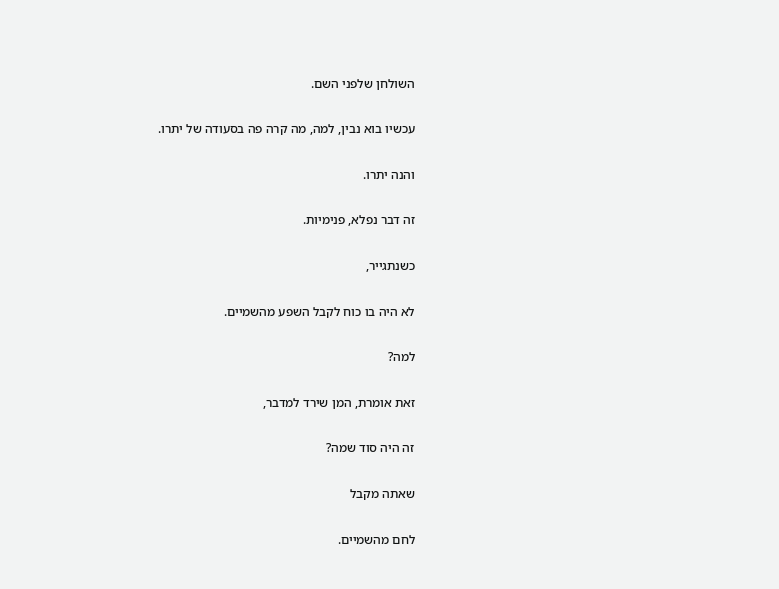השולחן שלפני השם.

עכשיו בוא נבין, למה, מה קרה פה בסעודה של יתרו.

והנה יתרו.

זה דבר נפלא, פנימיות.

כשנתגייר,

לא היה בו כוח לקבל השפע מהשמיים.

למה?

זאת אומרת, המן שירד למדבר,

זה היה סוד שמה?

שאתה מקבל

לחם מהשמיים.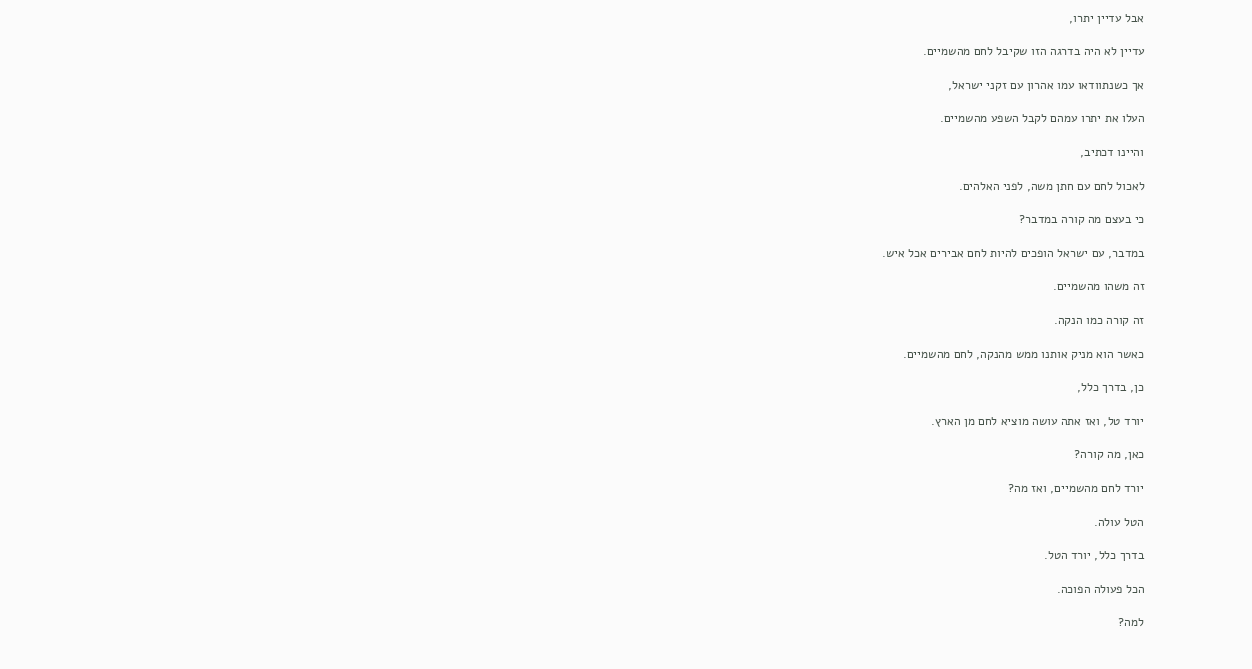אבל עדיין יתרו,

עדיין לא היה בדרגה הזו שקיבל לחם מהשמיים.

אך כשנתוודאו עמו אהרון עם זקני ישראל,

העלו את יתרו עמהם לקבל השפע מהשמיים.

והיינו דכתיב,

לאכול לחם עם חתן משה, לפני האלהים.

כי בעצם מה קורה במדבר?

במדבר, עם ישראל הופכים להיות לחם אבירים אכל איש.

זה משהו מהשמיים.

זה קורה כמו הנקה.

כאשר הוא מניק אותנו ממש מהנקה, לחם מהשמיים.

כן, בדרך כלל,

יורד טל, ואז אתה עושה מוציא לחם מן הארץ.

כאן, מה קורה?

יורד לחם מהשמיים, ואז מה?

הטל עולה.

בדרך כלל, יורד הטל.

הכל פעולה הפוכה.

למה?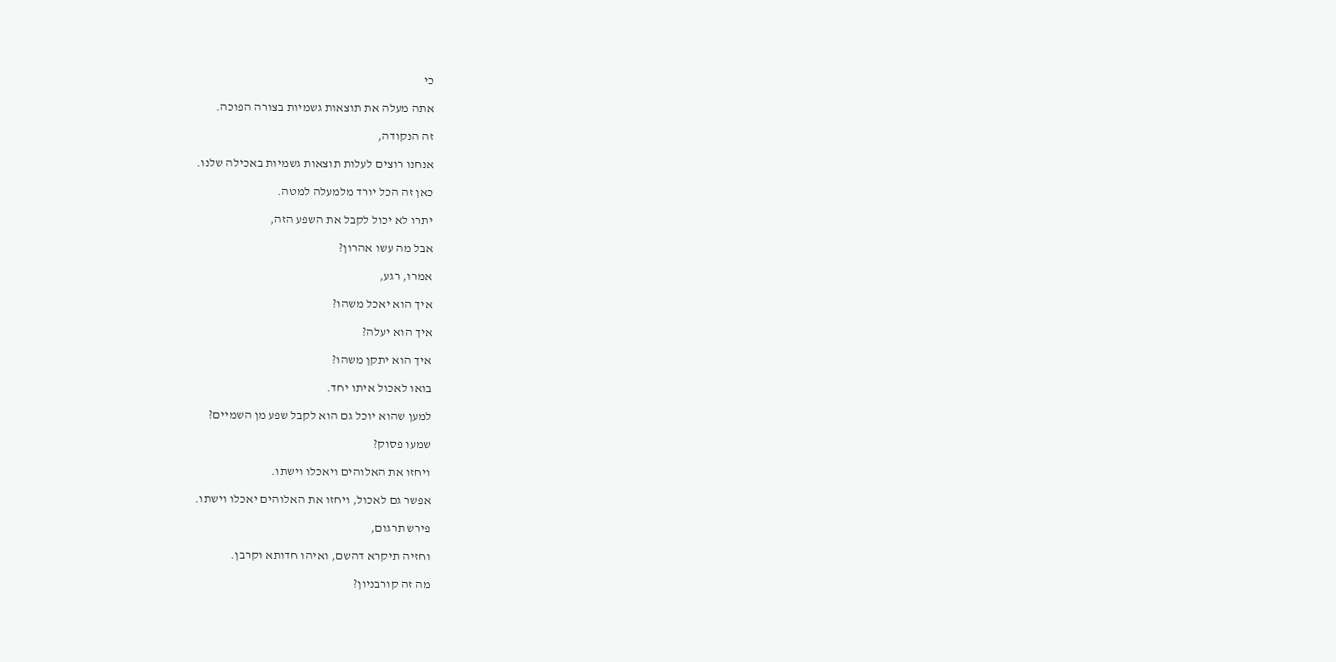כי

אתה מעלה את תוצאות גשמיות בצורה הפוכה.

זה הנקודה,

אנחנו רוצים לעלות תוצאות גשמיות באכילה שלנו.

כאן זה הכל יורד מלמעלה למטה.

יתרו לא יכול לקבל את השפע הזה,

אבל מה עשו אהרון?

אמרו, רגע,

איך הוא יאכל משהו?

איך הוא יעלה?

איך הוא יתקן משהו?

בואו לאכול איתו יחד.

למען שהוא יוכל גם הוא לקבל שפע מן השמיים?

שמעו פסוק?

ויחזו את האלוהים ויאכלו וישתו.

אפשר גם לאכול, ויחזו את האלוהים יאכלו וישתו.

פירש תרגום,

וחזיה תיקרא דהשם, ואיהו חדותא וקרבן.

מה זה קורבניון?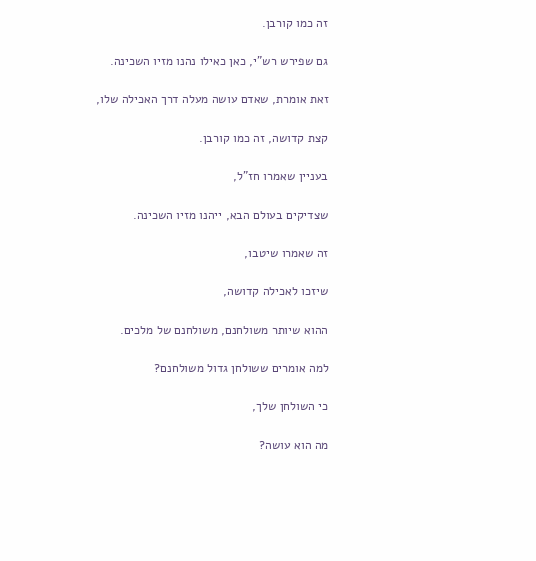זה כמו קורבן.

גם שפירש רש"י, כאן כאילו נהנו מזיו השכינה.

זאת אומרת, שאדם עושה מעלה דרך האכילה שלו,

קצת קדושה, זה כמו קורבן.

בעניין שאמרו חז"ל,

שצדיקים בעולם הבא, ייהנו מזיו השכינה.

זה שאמרו שיטבו,

שיזכו לאכילה קדושה,

ההוא שיותר משולחנם, משולחנם של מלכים.

למה אומרים ששולחן גדול משולחנם?

כי השולחן שלך,

מה הוא עושה?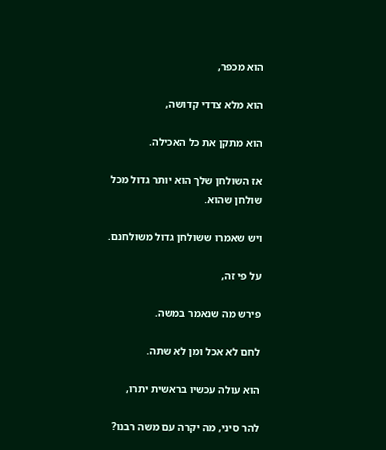הוא מכפר,

הוא מלא צדדי קדושה,

הוא מתקן את כל האכילה.

אז השולחן שלך הוא יותר גדול מכל שולחן שהוא.

ויש שאמרו ששולחן גדול משולחנם.

על פי זה,

פירש מה שנאמר במשה.

לחם לא אכל ומן לא שתה.

הוא עולה עכשיו בראשית יתרו,

להר סיני, מה יקרה עם משה רבנו?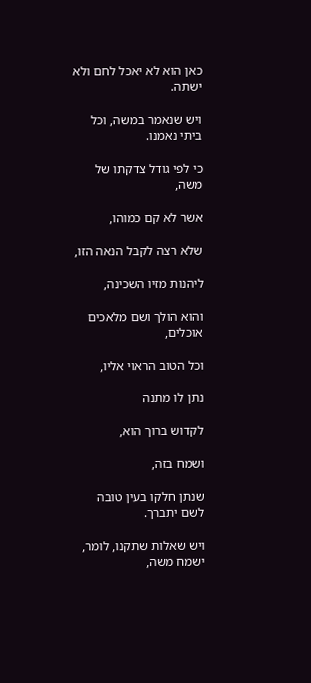כאן הוא לא יאכל לחם ולא ישתה.

ויש שנאמר במשה, וכל ביתי נאמנו.

כי לפי גודל צדקתו של משה,

אשר לא קם כמוהו,

שלא רצה לקבל הנאה הזו,

ליהנות מזיו השכינה,

והוא הולך ושם מלאכים אוכלים,

וכל הטוב הראוי אליו,

נתן לו מתנה

לקדוש ברוך הוא,

ושמח בזה,

שנתן חלקו בעין טובה לשם יתברך.

ויש שאלות שתקנו, לומר, ישמח משה,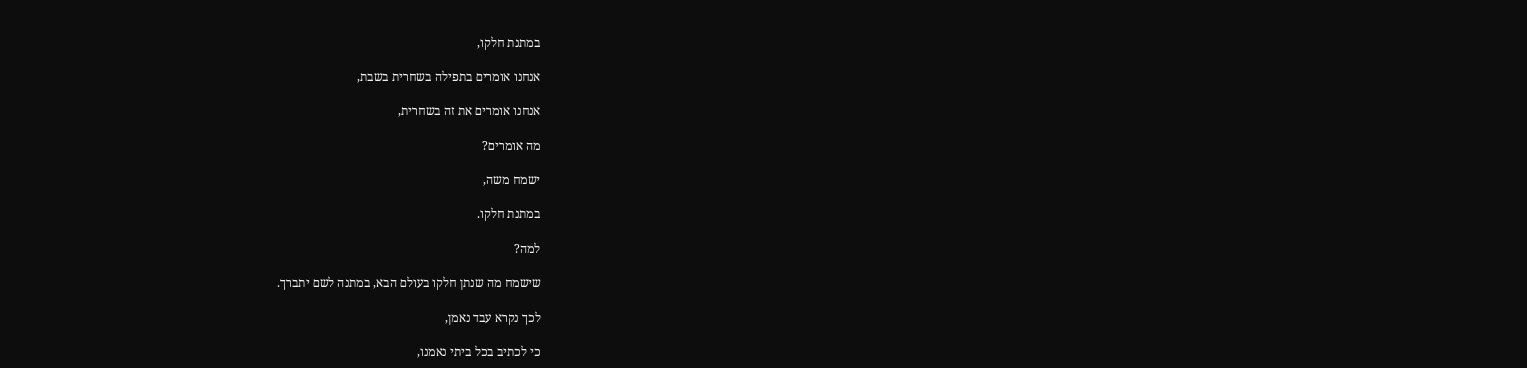במתנת חלקו,

אנחנו אומרים בתפילה בשחרית בשבת,

אנחנו אומרים את זה בשחרית,

מה אומרים?

ישמח משה,

במתנת חלקו.

למה?

שישמח מה שנתן חלקו בעולם הבא, במתנה לשם יתברך.

לכך נקרא עבד נאמן,

כי לכתיב בכל ביתי נאמנו,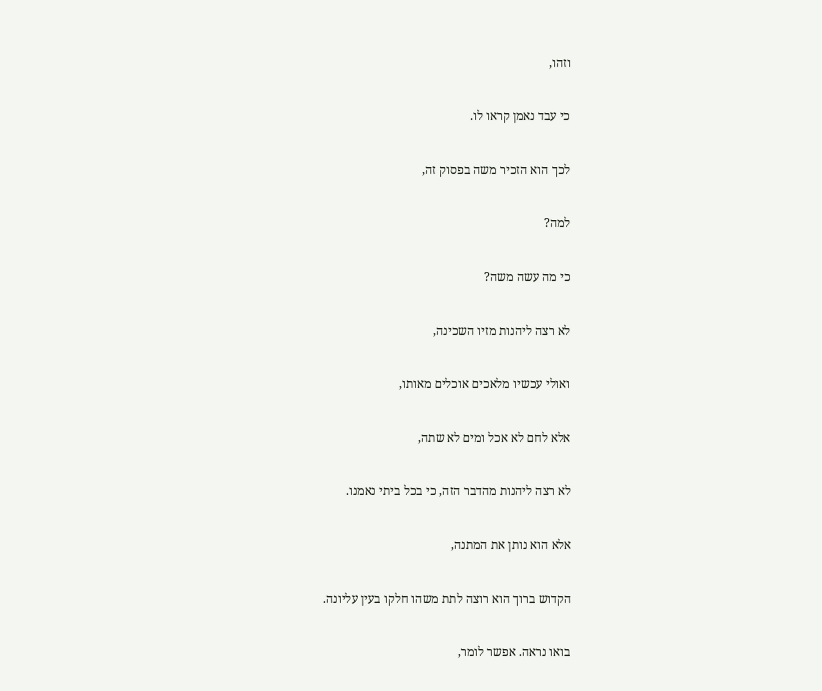וזהו,

כי עבד נאמן קראו לו.

לכך הוא הזכיר משה בפסוק זה,

למה?

כי מה עשה משה?

לא רצה ליהנות מזיו השכינה,

ואולי עכשיו מלאכים אוכלים מאותו,

אלא לחם לא אכל ומים לא שתה,

לא רצה ליהנות מהדבר הזה, כי בכל ביתי נאמנו.

אלא הוא נותן את המתנה,

הקדוש ברוך הוא רוצה לתת משהו חלקו בעין עליונה.

בואו נראה. אפשר לומר,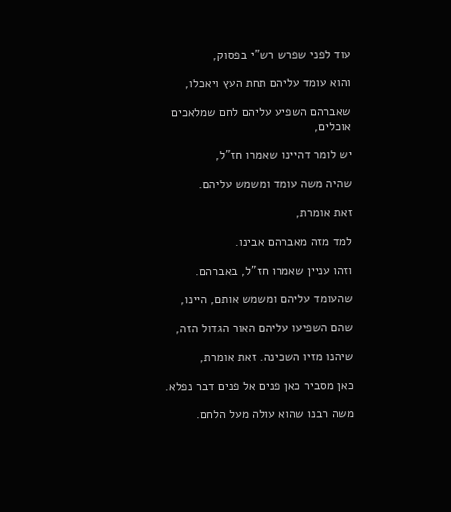עוד לפני שפרש רש"י בפסוק,

והוא עומד עליהם תחת העץ ויאכלו,

שאברהם השפיע עליהם לחם שמלאכים אוכלים,

יש לומר דהיינו שאמרו חז"ל,

שהיה משה עומד ומשמש עליהם.

זאת אומרת,

למד מזה מאברהם אבינו.

וזהו עניין שאמרו חז"ל, באברהם.

שהעומד עליהם ומשמש אותם, היינו,

שהם השפיעו עליהם האור הגדול הזה,

שיהנו מזיו השכינה. זאת אומרת,

כאן מסביר כאן פנים אל פנים דבר נפלא.

משה רבנו שהוא עולה מעל הלחם.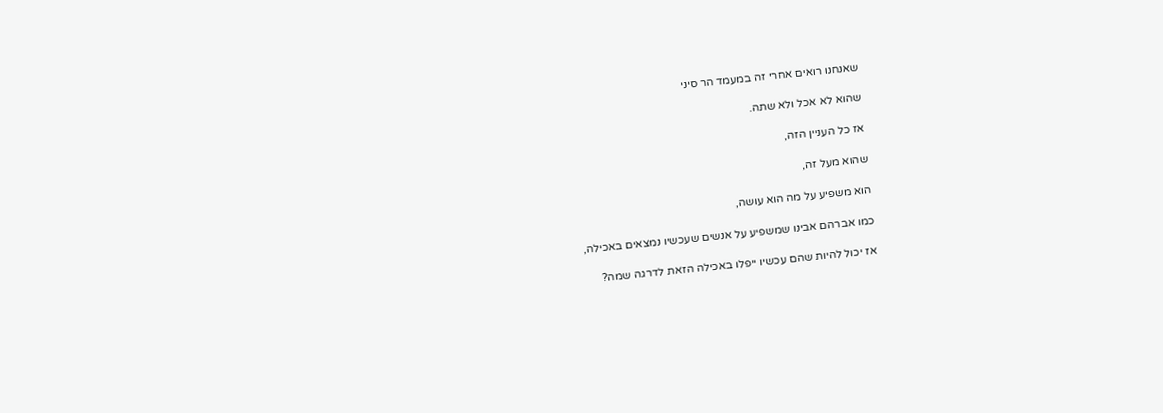שאנחנו רואים אחרי זה במעמד הר סיני

שהוא לא אכל ולא שתה.

אז כל העניין הזה,

שהוא מעל זה,

הוא משפיע על מה הוא עושה,

כמו אברהם אבינו שמשפיע על אנשים שעכשיו נמצאים באכילה,

אז יכול להיות שהם עכשיו ייפלו באכילה הזאת לדרגה שמה?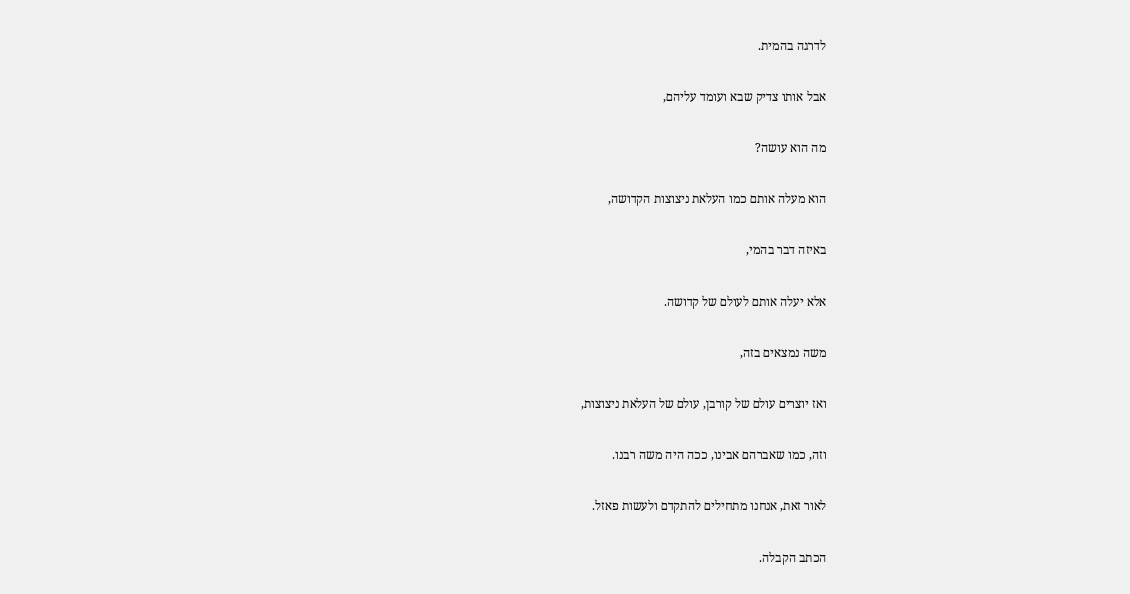לדרגה בהמית.

אבל אותו צדיק שבא ועומד עליהם,

מה הוא עושה?

הוא מעלה אותם כמו העלאת ניצוצות הקדושה,

באיזה דבר בהמי,

אלא יעלה אותם לעולם של קדושה.

משה נמצאים בזה,

ואז יוצרים עולם של קורבן, עולם של העלאת ניצוצות,

וזה, כמו שאברהם אבינו, ככה היה משה רבנו.

לאור זאת, אנחנו מתחילים להתקדם ולעשות פאזל.

הכתב הקבלה.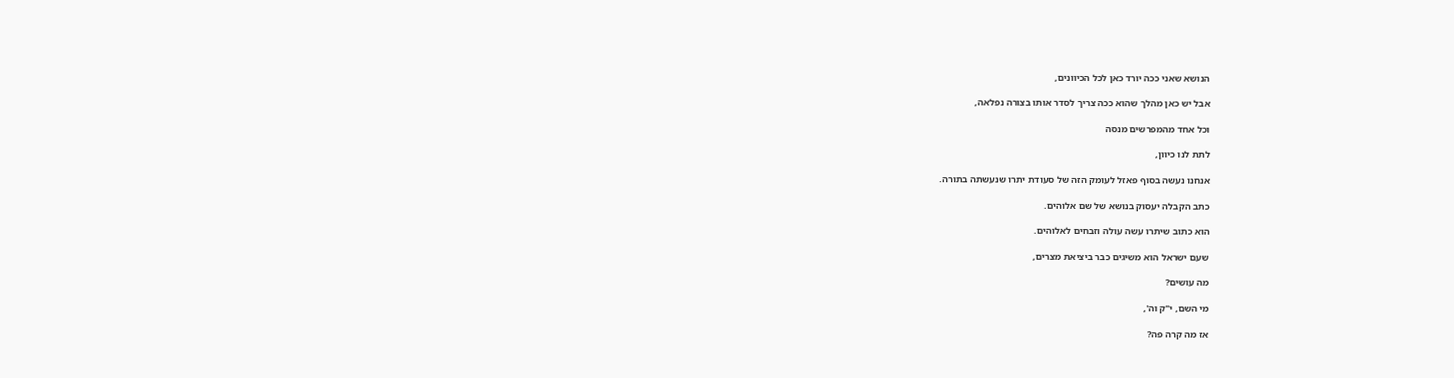הנושא שאני ככה יורד כאן לכל הכיוונים,

אבל יש כאן מהלך שהוא ככה צריך לסדר אותו בצורה נפלאה,

וכל אחד מהמפרשים מנסה

לתת לנו כיוון,

אנחנו נעשה בסוף פאזל לעומק הזה של סעודת יתרו שנעשתה בתורה.

כתב הקבלה יעסוק בנושא של שם אלוהים.

הוא כתוב שיתרו עשה עולה וזבחים לאלוהים.

שעם ישראל הוא משיגים כבר ביציאת מצרים,

מה עושים?

מי השם, י"ק וה',

אז מה קרה פה?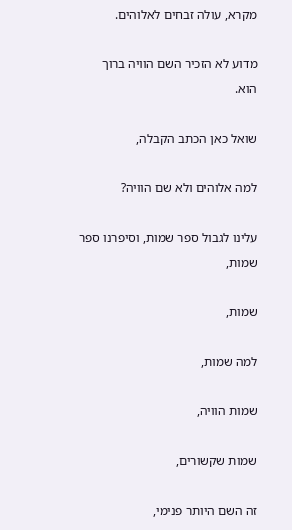מקרא, עולה זבחים לאלוהים.

מדוע לא הזכיר השם הוויה ברוך הוא.

שואל כאן הכתב הקבלה,

למה אלוהים ולא שם הוויה?

עלינו לגבול ספר שמות, וסיפרנו ספר שמות,

שמות,

למה שמות,

שמות הוויה,

שמות שקשורים,

זה השם היותר פנימי,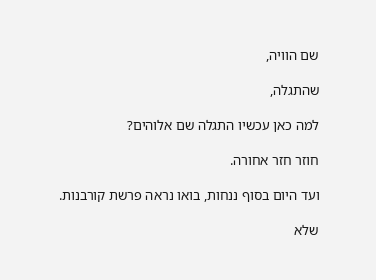שם הוויה,

שהתגלה,

למה כאן עכשיו התגלה שם אלוהים?

חוזר חזר אחורה.

ועד היום בסוף ננחות, בואו נראה פרשת קורבנות.

שלא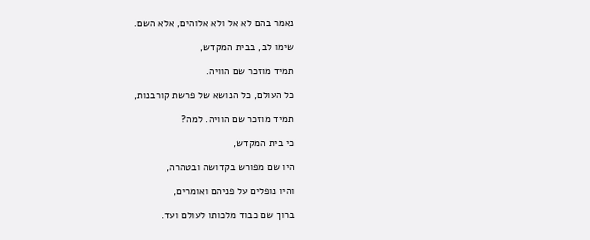נאמר בהם לא אל ולא אלוהים, אלא השם.

שימו לב, בבית המקדש,

תמיד מוזכר שם הוויה.

כל העולם, כל הנושא של פרשת קורבנות,

תמיד מוזכר שם הוויה. למה?

כי בית המקדש,

היו שם מפורש בקדושה ובטהרה,

והיו נופלים על פניהם ואומרים,

ברוך שם כבוד מלכותו לעולם ועד.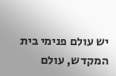יש עולם פנימי בית המקדש, עולם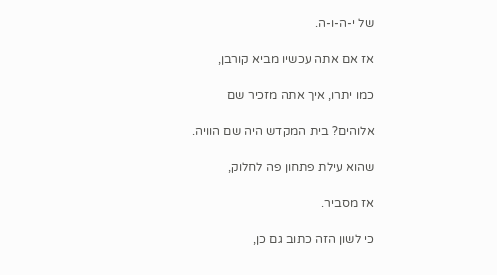של י-ה-ו-ה.

אז אם אתה עכשיו מביא קורבן,

כמו יתרו, איך אתה מזכיר שם

אלוהים? בית המקדש היה שם הוויה.

שהוא עילת פתחון פה לחלוק,

אז מסביר.

כי לשון הזה כתוב גם כן,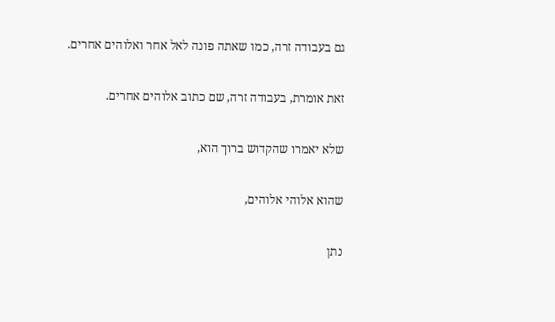גם בעבודה זרה, כמו שאתה פונה לאל אחר ואלוהים אחרים.

זאת אומרת, בעבודה זרה, שם כתוב אלוהים אחרים.

שלא יאמרו שהקדוש ברוך הוא,

שהוא אלוהי אלוהים,

נתן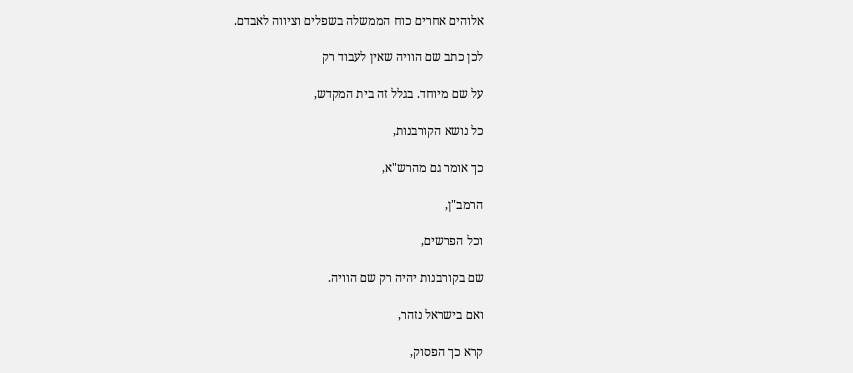אלוהים אחרים כוח הממשלה בשפלים וציווה לאבדם.

לכן כתב שם הוויה שאין לעבוד רק

על שם מיוחד. בגלל זה בית המקדש,

כל נושא הקורבנות,

כך אומר גם מהרש"א,

הרמב"ן,

וכל הפרשים,

שם בקורבנות יהיה רק שם הוויה.

ואם בישראל נזהר,

קרא כך הפסוק,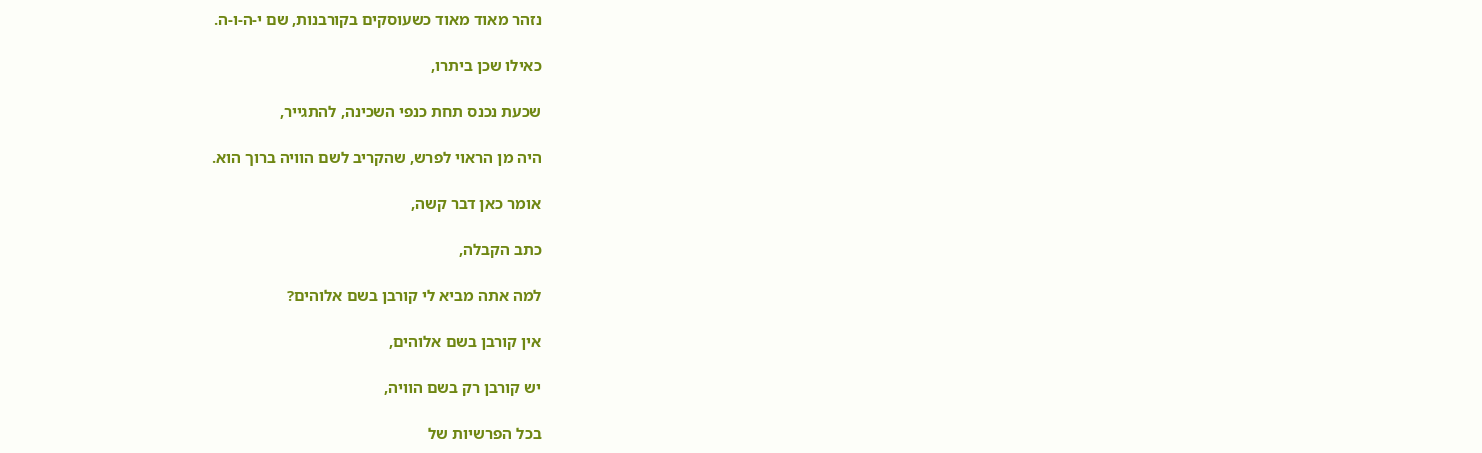נזהר מאוד מאוד כשעוסקים בקורבנות, שם י-ה-ו-ה.

כאילו שכן ביתרו,

שכעת נכנס תחת כנפי השכינה, להתגייר,

היה מן הראוי לפרש, שהקריב לשם הוויה ברוך הוא.

אומר כאן דבר קשה,

כתב הקבלה,

למה אתה מביא לי קורבן בשם אלוהים?

אין קורבן בשם אלוהים,

יש קורבן רק בשם הוויה,

בכל הפרשיות של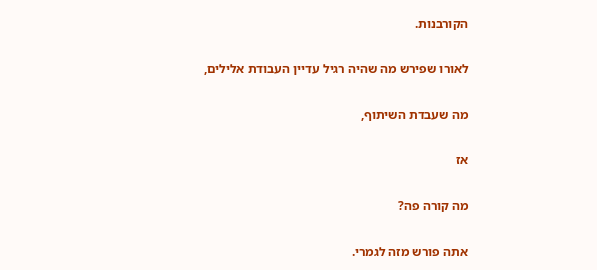הקורבנות.

לאורו שפירש מה שהיה רגיל עדיין העבודת אלילים,

מה שעבדת השיתוף,

אז

מה קורה פה?

אתה פורש מזה לגמרי.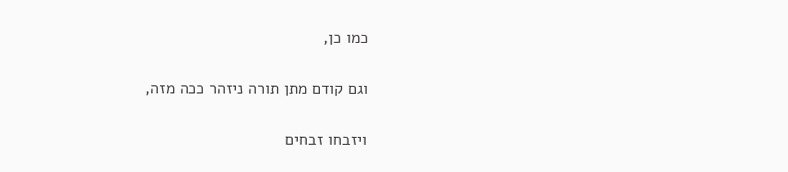כמו כן,

וגם קודם מתן תורה ניזהר ככה מזה,

ויזבחו זבחים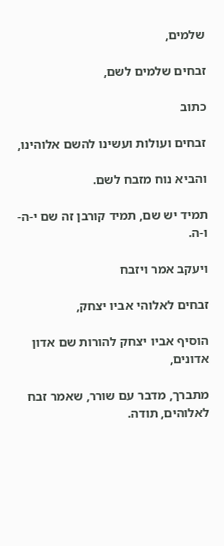שלמים,

זבחים שלמים לשם,

כתוב

זבחים ועולות ועשינו להשם אלוהינו,

והביא נוח מזבח לשם.

תמיד יש שם, תמיד קורבן זה שם י-ה-ו-ה.

ויעקב אמר ויזבח

זבחים לאלוהי אביו יצחק,

הוסיף אביו יצחק להורות שם אדון אדונים,

מתברך, מדבר עם שורר, שאמר זבח לאלוהים, תודה.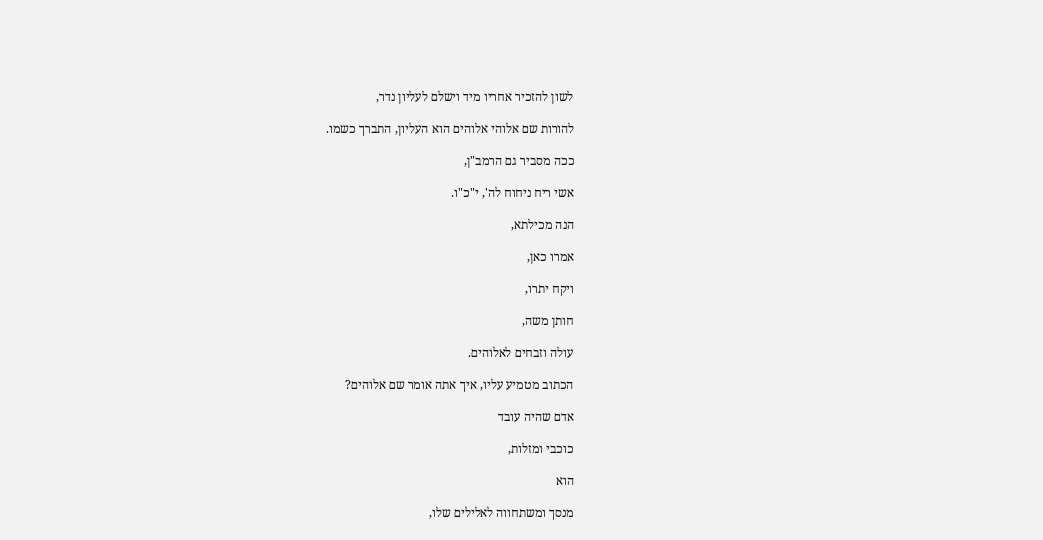לשון להזכיר אחריו מיד וישלם לעליון נדר,

להורות שם אלוהי אלוהים הוא העליון, התברך כשמו.

ככה מסביר גם הרמב"ן,

אשי ריח ניחוח לה', י"כ"ו.

הנה מכילתא,

אמרו כאן,

ויקח יתרו,

חותן משה,

עולה וזבחים לאלוהים.

הכתוב מטמיע עליו, איך אתה אומר שם אלוהים?

אדם שהיה עובד

כוכבי ומזלות,

הוא

מנסך ומשתחווה לאלילים שלו,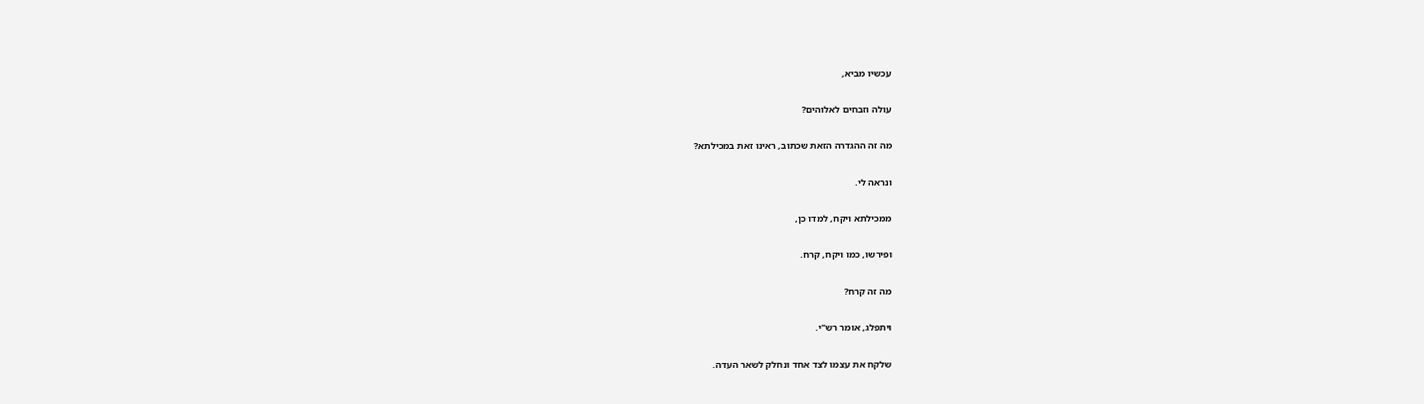עכשיו מביא,

עולה וזבחים לאלוהים?

מה זה ההגדרה הזאת שכתוב, ראינו זאת במכילתא?

ונראה לי.

ממכילתא ויקח, למדו כן,

ופירשו, כמו ויקח, קרח.

מה זה קרח?

ויתפלג, אומר רש"י.

שלקח את עצמו לצד אחד ונחלק לשאר העדה.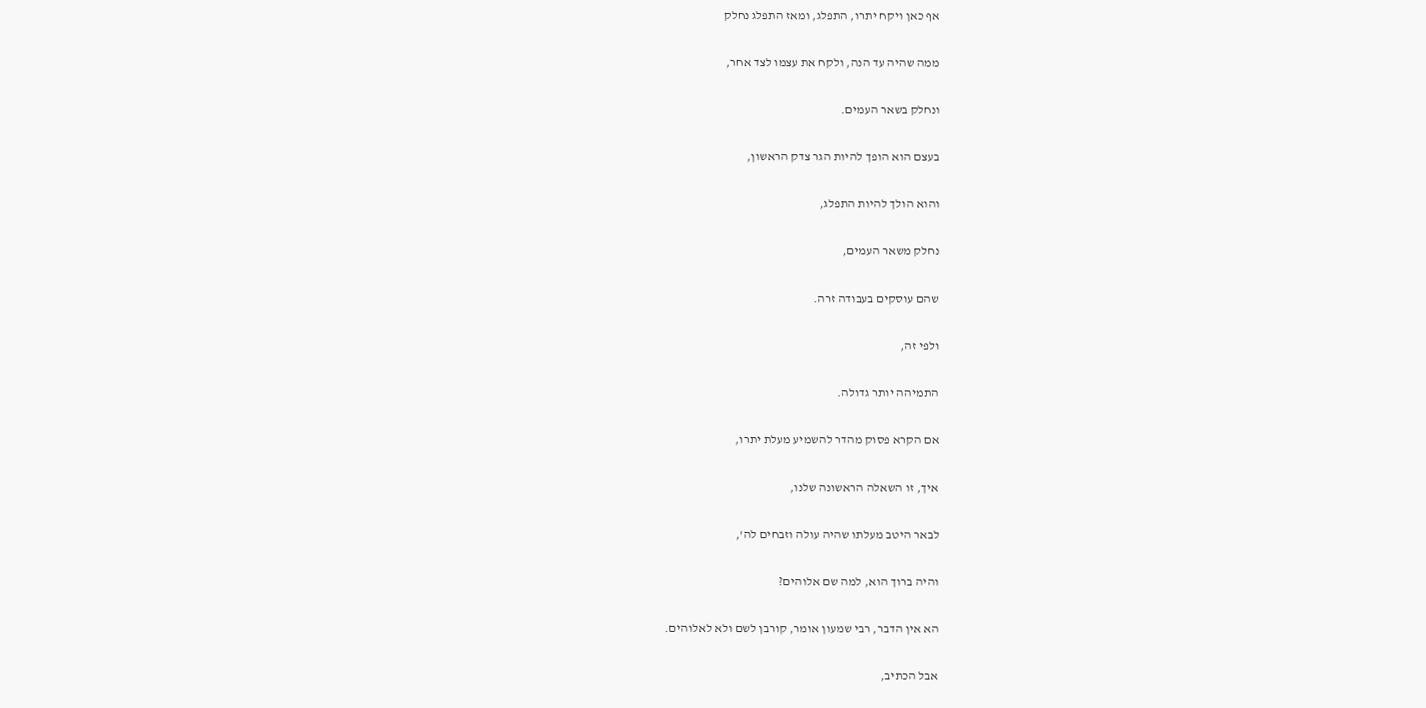אף כאן ויקח יתרו, התפלג, ומאז התפלג נחלק

ממה שהיה עד הנה, ולקח את עצמו לצד אחר,

ונחלק בשאר העמים.

בעצם הוא הופך להיות הגר צדק הראשון,

והוא הולך להיות התפלג,

נחלק משאר העמים,

שהם עוסקים בעבודה זרה.

ולפי זה,

התמיהה יותר גדולה.

אם הקרא פסוק מהדר להשמיע מעלת יתרו,

איך, זו השאלה הראשונה שלנו,

לבאר היטב מעלתו שהיה עולה וזבחים לה',

והיה ברוך הוא, למה שם אלוהים?

הא אין הדבר, רבי שמעון אומר, קורבן לשם ולא לאלוהים.

אבל הכתיב,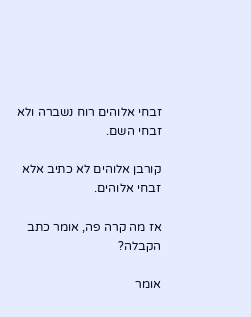זבחי אלוהים רוח נשברה ולא זבחי השם.

קורבן אלוהים לא כתיב אלא זבחי אלוהים.

אז מה קרה פה, אומר כתב הקבלה?

אומר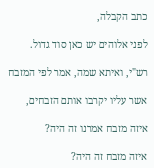כתב הקבלה,

לפני אלוהים יש כאן סוד גדול.

רש"י, ואיתא שמה, אמר לפי המזבח

אשר עליו יקרבו אותם הזבחים,

איזה מזבח אמרנו זה היה?

איזה מזבח זה היה?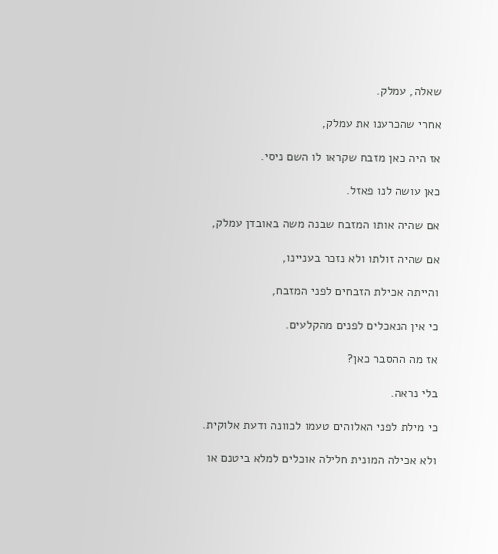שאלה, עמלק.

אחרי שהכרענו את עמלק,

אז היה כאן מזבח שקראו לו השם ניסי.

כאן עושה לנו פאזל.

אם שהיה אותו המזבח שבנה משה באובדן עמלק,

אם שהיה זולתו ולא נזכר בעניינו,

והייתה אכילת הזבחים לפני המזבח,

כי אין הנאכלים לפנים מהקלעים.

אז מה ההסבר כאן?

בלי נראה.

כי מילת לפני האלוהים טעמו לכוונה ודעת אלוקית.

ולא אכילה המונית חלילה אוכלים למלא ביטנם או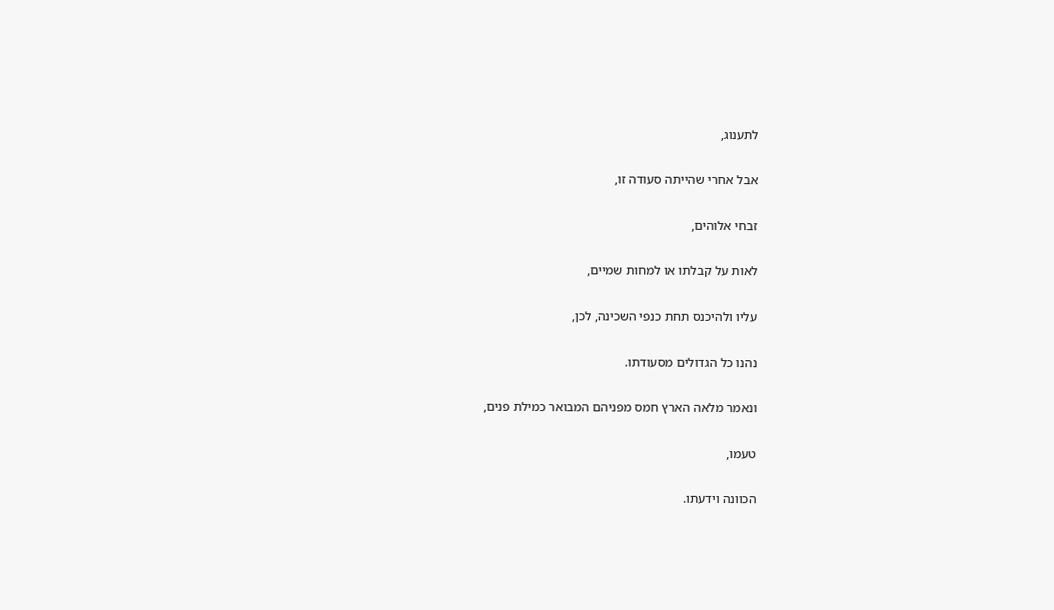לתענוג,

אבל אחרי שהייתה סעודה זו,

זבחי אלוהים,

לאות על קבלתו או למחות שמיים,

עליו ולהיכנס תחת כנפי השכינה, לכן,

נהנו כל הגדולים מסעודתו.

ונאמר מלאה הארץ חמס מפניהם המבואר כמילת פנים,

טעמו,

הכוונה וידעתו.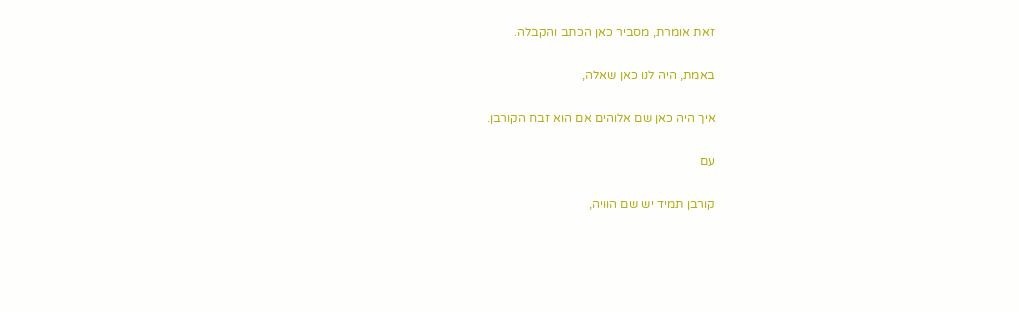זאת אומרת, מסביר כאן הכתב והקבלה.

באמת, היה לנו כאן שאלה,

איך היה כאן שם אלוהים אם הוא זבח הקורבן.

עם

קורבן תמיד יש שם הוויה,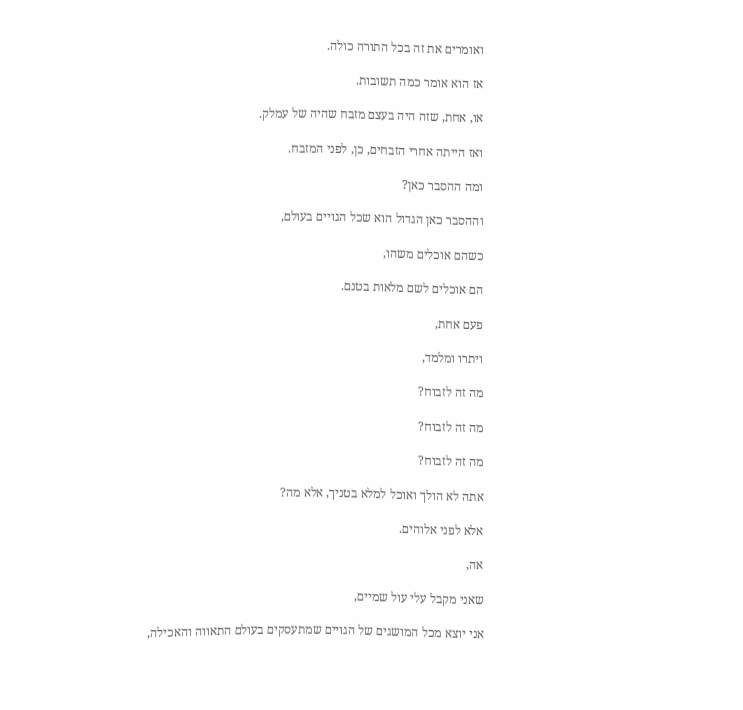ואומרים את זה בכל התורה כולה.

אז הוא אומר כמה תשובות.

או, אחת, שזה היה בעצם מזבח שהיה של עמלק.

ואז הייתה אחרי הזבחים, כן, לפני המזבח.

ומה ההסבר כאן?

וההסבר כאן הגדול הוא שכל הגויים בעולם,

כשהם אוכלים משהו,

הם אוכלים לשם מלאות בטנם.

פעם אחת,

ויתרו ומלמד,

מה זה לזבוח?

מה זה לזבוח?

מה זה לזבוח?

אתה לא הולך ואוכל למלא בטניך, אלא מה?

אלא לפני אלוהים.

אה,

שאני מקבל עלי עול שמיים,

אני יוצא מכל המושגים של הגויים שמתעסקים בעולם התאווה והאכילה,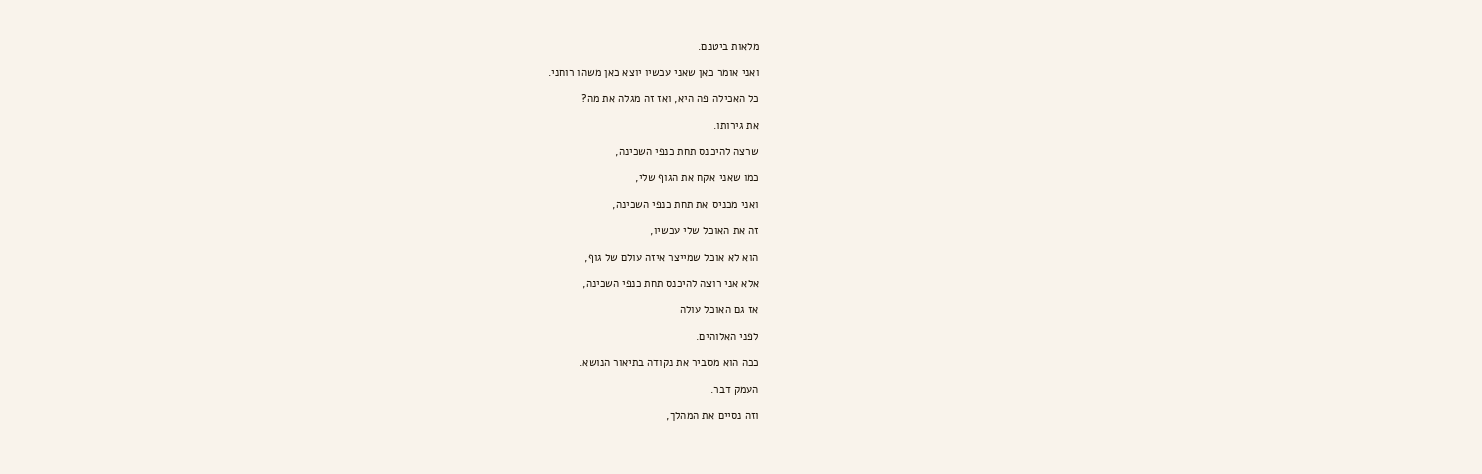מלאות ביטנם.

ואני אומר כאן שאני עכשיו יוצא כאן משהו רוחני.

כל האכילה פה היא, ואז זה מגלה את מה?

את גירותו.

שרצה להיכנס תחת כנפי השכינה,

כמו שאני אקח את הגוף שלי,

ואני מכניס את תחת כנפי השכינה,

זה את האוכל שלי עכשיו,

הוא לא אוכל שמייצר איזה עולם של גוף,

אלא אני רוצה להיכנס תחת כנפי השכינה,

אז גם האוכל עולה

לפני האלוהים.

ככה הוא מסביר את נקודה בתיאור הנושא.

העמק דבר.

וזה נסיים את המהלך,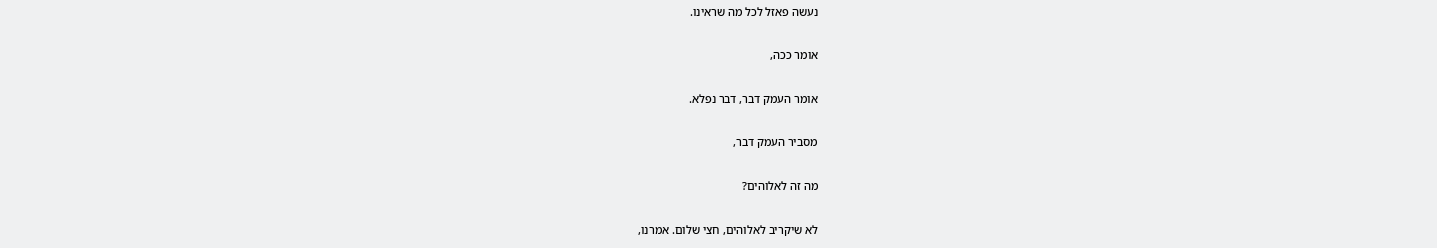נעשה פאזל לכל מה שראינו.

אומר ככה,

אומר העמק דבר, דבר נפלא.

מסביר העמק דבר,

מה זה לאלוהים?

לא שיקריב לאלוהים, חצי שלום. אמרנו,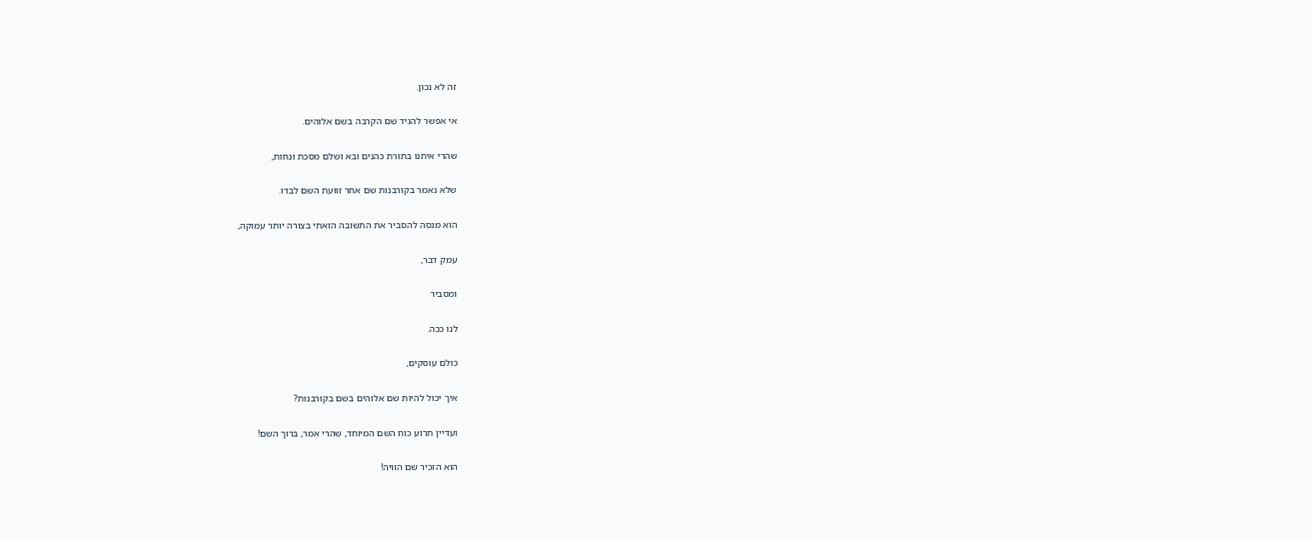זה לא נכון.

אי אפשר להגיד שם הקרבה בשם אלוהים.

שהרי איתנו בתורת כהנים ובא ושלם מסכת ונחות,

שלא נאמר בקורבנות שם אחר זוועת השם לבדו.

הוא מנסה להסביר את התשובה הזאתי בצורה יותר עמוקה,

עמק דבר,

ומסביר

לנו ככה.

כולם עוסקים,

איך יכול להיות שם אלוהים בשם בקורבנות?

ועדיין תרוע כוח השם המיוחד, שהרי אמר, ברוך השם!

הוא הזכיר שם הוויה!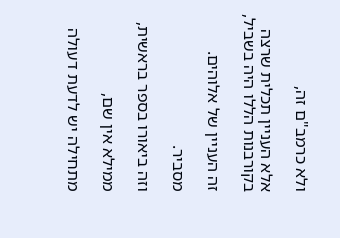ולא כרמב"ם זה,

אלא העניין תכלית שרצה בקורבנות הללו היה בשביל,

זה העניין של אלוהים.

מסביר.

וזה ביאורו בספר בראשית,

ממילא אין שם,

מתחילה יש לדעת דעולה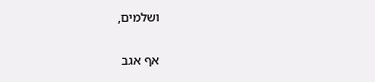ושלמים,

אף אגב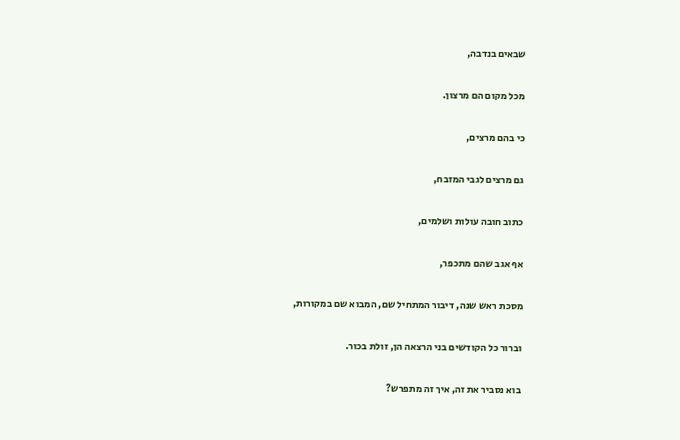שבאים בנדבה,

מכל מקום הם מרצון.

כי בהם מרצים,

גם מרצים לגבי המזבח,

כתוב חובה עולות ושלמים,

אף אגב שהם מתכפר,

מסכת ראש שנה, דיבור המתחיל שם, המבוא שם במקורות,

וברור כל הקודשים בני הרצאה הן, זולת בכור.

בוא נסביר את זה, איך זה מתפרש?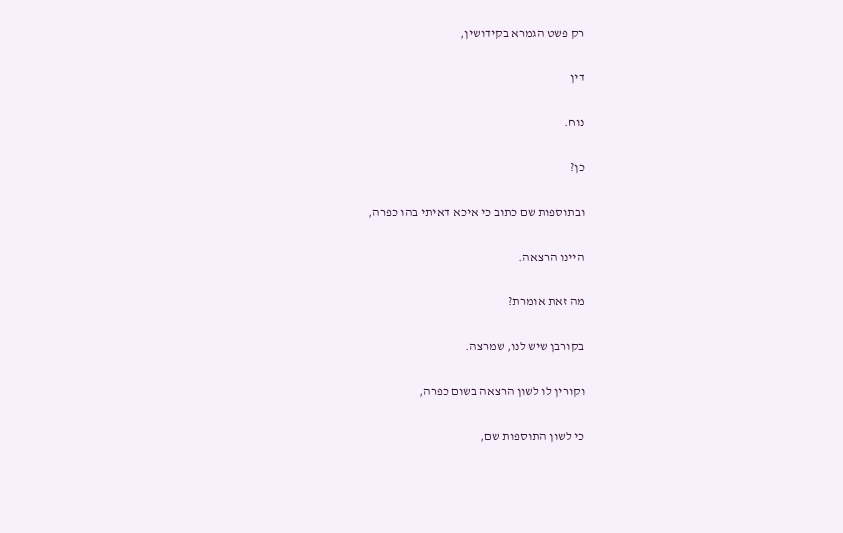רק פשט הגמרא בקידושין,

דין

נוח.

כן?

ובתוספות שם כתוב כי איכא דאיתי בהו כפרה,

היינו הרצאה.

מה זאת אומרת?

בקורבן שיש לנו, שמרצה.

וקורין לו לשון הרצאה בשום כפרה,

כי לשון התוספות שם,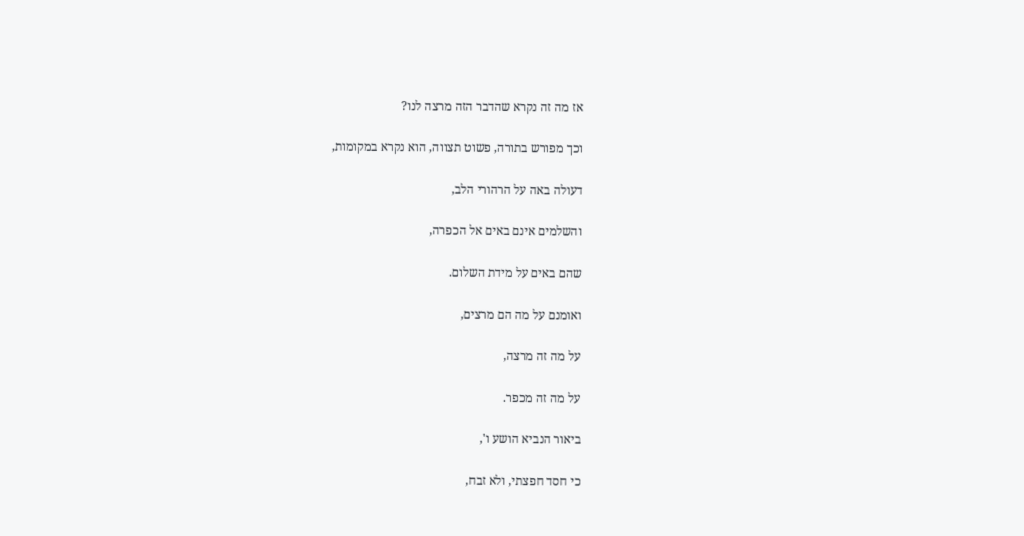אז מה זה נקרא שהדבר הזה מרצה לנו?

וכך מפורש בתורה, פשוט תצווה, הוא נקרא במקומות,

דעולה באה על הרהורי הלב,

והשלמים אינם באים אל הכפרה,

שהם באים על מידת השלום.

ואומנם על מה הם מרצים,

על מה זה מרצה,

על מה זה מכפר.

ביאור הנביא הושע ו',

כי חסד חפצתי, ולא זבח,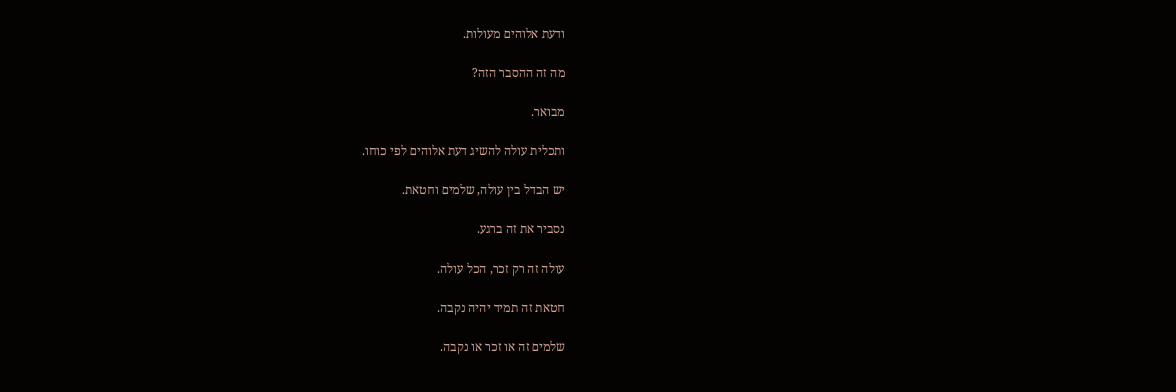ודעת אלוהים מעולות.

מה זה ההסבר הזה?

מבואר.

ותכלית עולה להשיג דעת אלוהים לפי כוחו.

יש הבדל בין עולה, שלמים וחטאת.

נסביר את זה ברגע.

עולה זה רק זכר, הכל עולה.

חטאת זה תמיד יהיה נקבה.

שלמים זה או זכר או נקבה.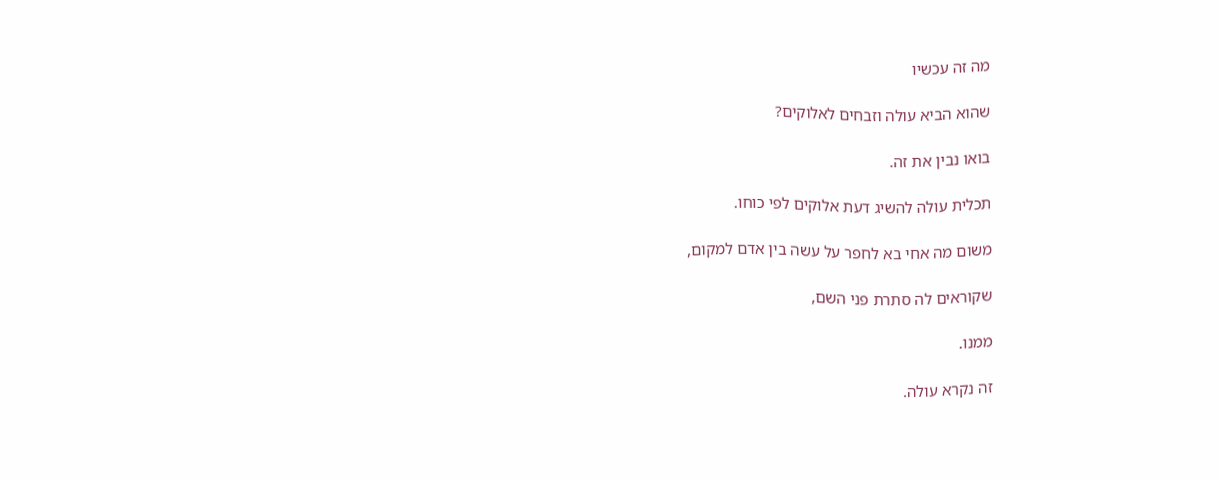מה זה עכשיו

שהוא הביא עולה וזבחים לאלוקים?

בואו נבין את זה.

תכלית עולה להשיג דעת אלוקים לפי כוחו.

משום מה אחי בא לחפר על עשה בין אדם למקום,

שקוראים לה סתרת פני השם,

ממנו.

זה נקרא עולה.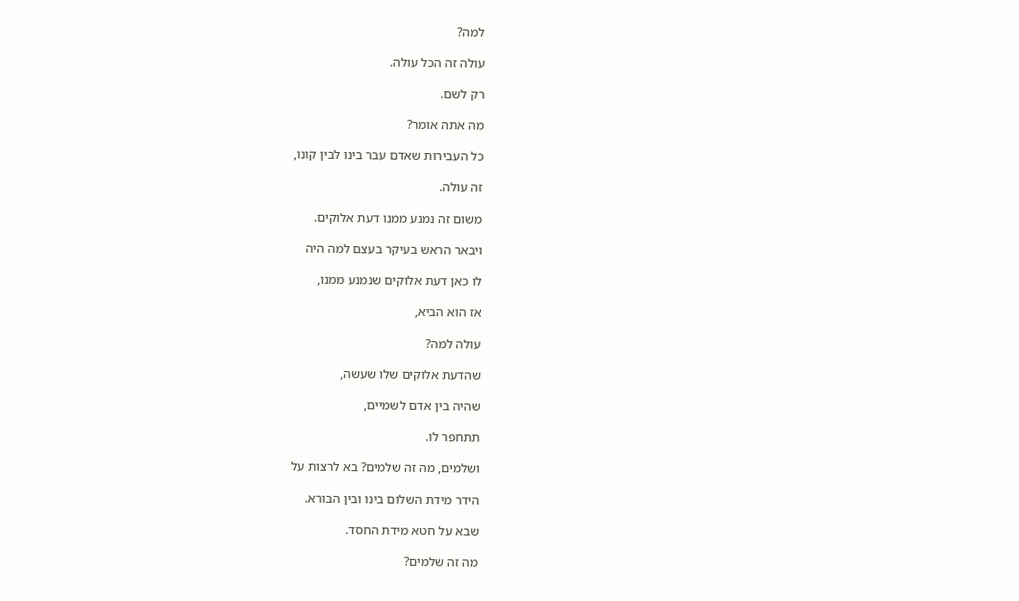למה?

עולה זה הכל עולה.

רק לשם.

מה אתה אומר?

כל העבירות שאדם עבר בינו לבין קונו,

זה עולה.

משום זה נמנע ממנו דעת אלוקים.

ויבאר הראש בעיקר בעצם למה היה

לו כאן דעת אלוקים שנמנע ממנו,

אז הוא הביא,

עולה למה?

שהדעת אלוקים שלו שעשה,

שהיה בין אדם לשמיים,

תתחפר לו.

ושלמים, מה זה שלמים? בא לרצות על

הידר מידת השלום בינו ובין הבורא.

שבא על חטא מידת החסד.

מה זה שלמים?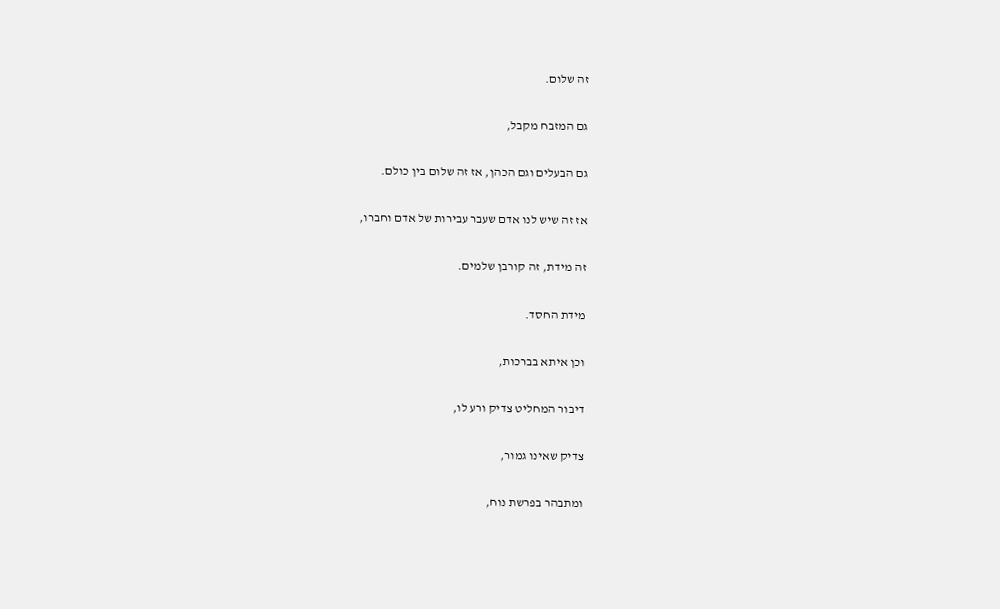זה שלום.

גם המזבח מקבל,

גם הבעלים וגם הכהן, אז זה שלום בין כולם.

אז זה שיש לנו אדם שעבר עבירות של אדם וחברו,

זה מידת, זה קורבן שלמים.

מידת החסד.

וכן איתא בברכות,

דיבור המחליט צדיק ורע לו,

צדיק שאינו גמור,

ומתבהר בפרשת נוח,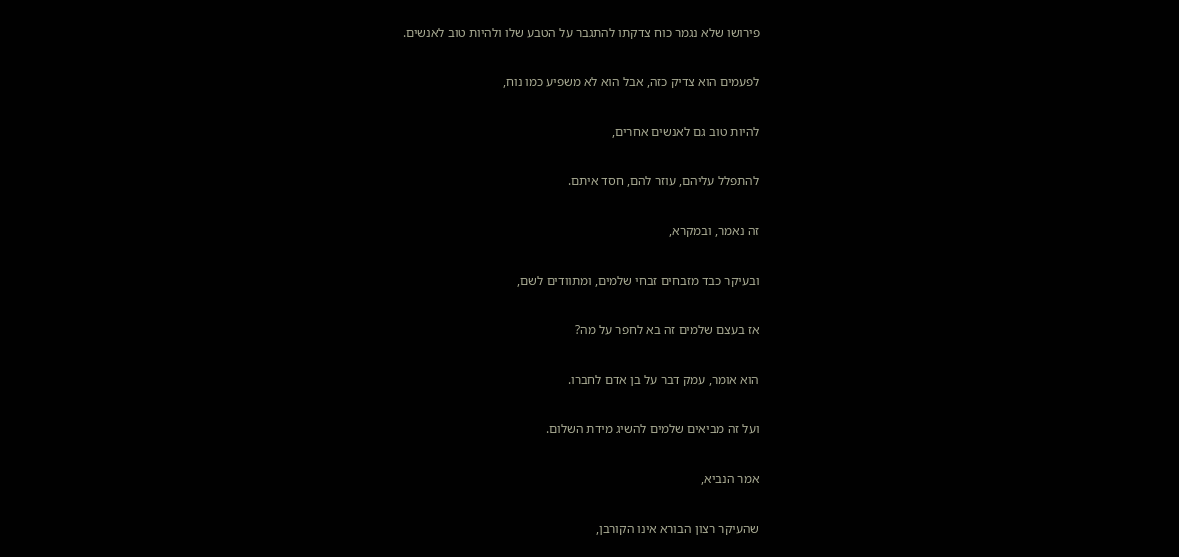פירושו שלא נגמר כוח צדקתו להתגבר על הטבע שלו ולהיות טוב לאנשים.

לפעמים הוא צדיק כזה, אבל הוא לא משפיע כמו נוח,

להיות טוב גם לאנשים אחרים,

להתפלל עליהם, עוזר להם, חסד איתם.

זה נאמר, ובמקרא,

ובעיקר כבד מזבחים זבחי שלמים, ומתוודים לשם,

אז בעצם שלמים זה בא לחפר על מה?

הוא אומר, עמק דבר על בן אדם לחברו.

ועל זה מביאים שלמים להשיג מידת השלום.

אמר הנביא,

שהעיקר רצון הבורא אינו הקורבן,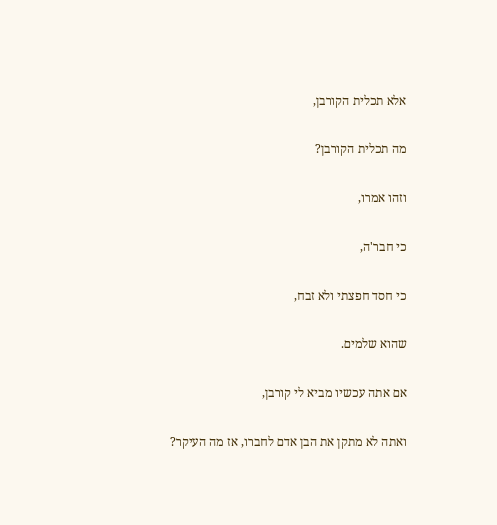אלא תכלית הקורבן,

מה תכלית הקורבן?

וזהו אמרו,

כי חבר'ה,

כי חסד חפצתי ולא זבח,

שהוא שלמים.

אם אתה עכשיו מביא לי קורבן,

ואתה לא מתקן את הבן אדם לחברו, אז מה העיקר?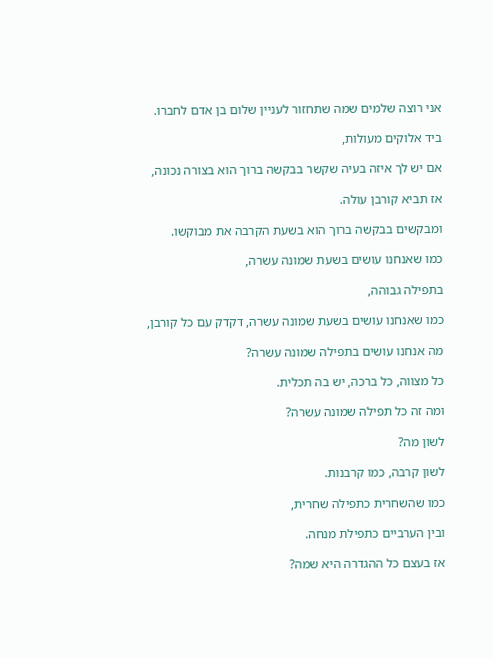אני רוצה שלמים שמה שתחזור לעניין שלום בן אדם לחברו.

ביד אלוקים מעולות,

אם יש לך איזה בעיה שקשר בבקשה ברוך הוא בצורה נכונה,

אז תביא קורבן עולה.

ומבקשים בבקשה ברוך הוא בשעת הקרבה את מבוקשו.

כמו שאנחנו עושים בשעת שמונה עשרה,

בתפילה גבוהה,

כמו שאנחנו עושים בשעת שמונה עשרה, דקדק עם כל קורבן,

מה אנחנו עושים בתפילה שמונה עשרה?

כל מצווה, כל ברכה, יש בה תכלית.

ומה זה כל תפילה שמונה עשרה?

לשון מה?

לשון קרבה, כמו קרבנות.

כמו שהשחרית כתפילה שחרית,

ובין הערביים כתפילת מנחה.

אז בעצם כל ההגדרה היא שמה?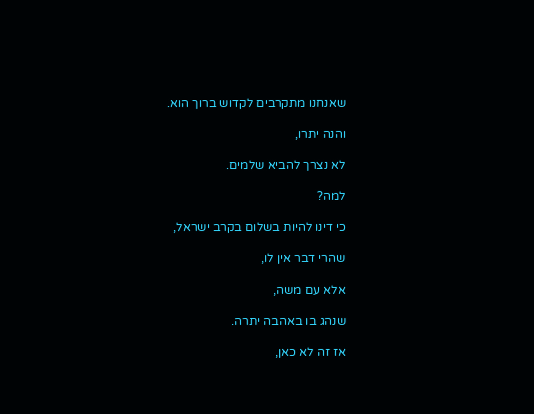שאנחנו מתקרבים לקדוש ברוך הוא.

והנה יתרו,

לא נצרך להביא שלמים.

למה?

כי דינו להיות בשלום בקרב ישראל,

שהרי דבר אין לו,

אלא עם משה,

שנהג בו באהבה יתרה.

אז זה לא כאן,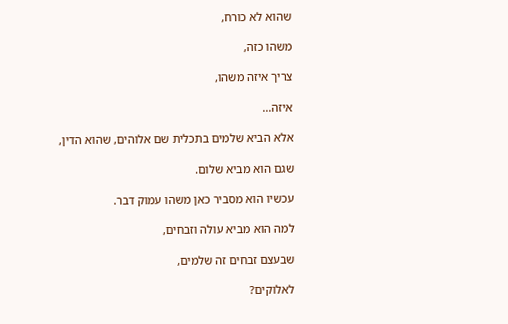שהוא לא כורח,

משהו כזה,

צריך איזה משהו,

איזה...

אלא הביא שלמים בתכלית שם אלוהים, שהוא הדין,

שגם הוא מביא שלום.

עכשיו הוא מסביר כאן משהו עמוק דבר.

למה הוא מביא עולה וזבחים,

שבעצם זבחים זה שלמים,

לאלוקים?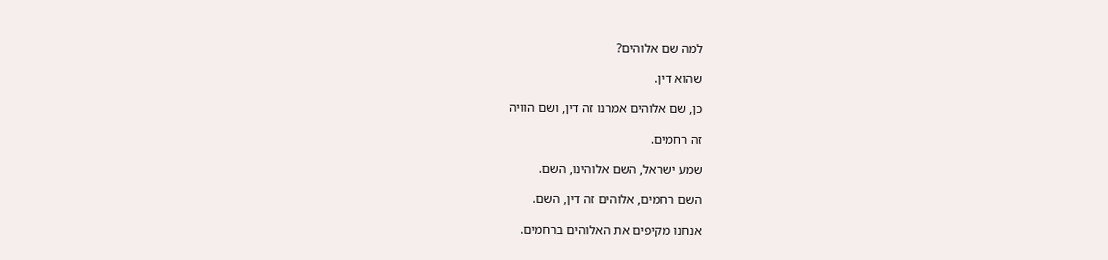למה שם אלוהים?

שהוא דין.

כן, שם אלוהים אמרנו זה דין, ושם הוויה

זה רחמים.

שמע ישראל, השם אלוהינו, השם.

השם רחמים, אלוהים זה דין, השם.

אנחנו מקיפים את האלוהים ברחמים.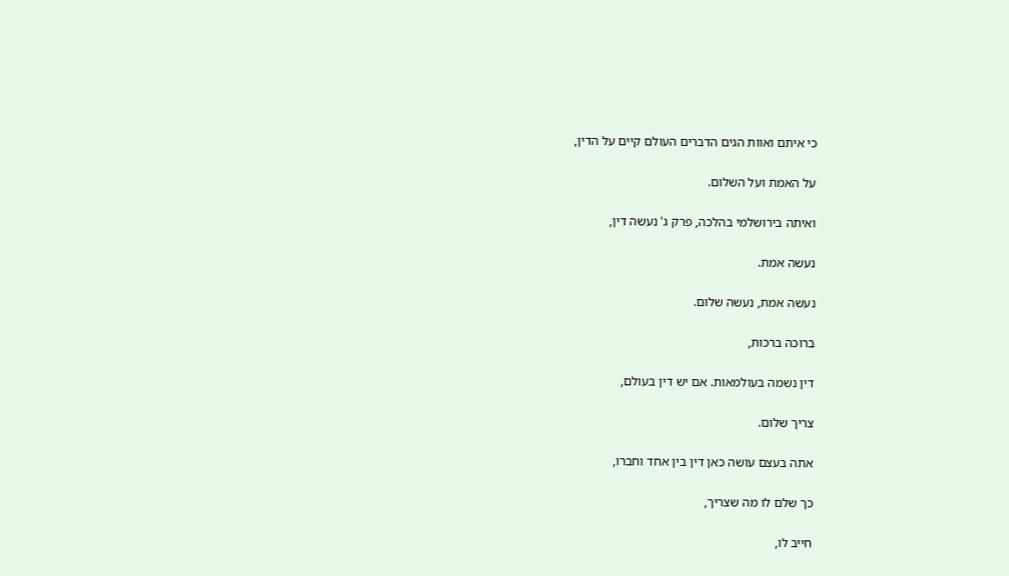כי איתם ואוות הגים הדברים העולם קיים על הדין,

על האמת ועל השלום.

ואיתה בירושלמי בהלכה, פרק ג' נעשה דין,

נעשה אמת.

נעשה אמת, נעשה שלום.

ברוכה ברכות,

דין נשמה בעולמאות. אם יש דין בעולם,

צריך שלום.

אתה בעצם עושה כאן דין בין אחד וחברו,

כך שלם לו מה שצריך,

חייב לו,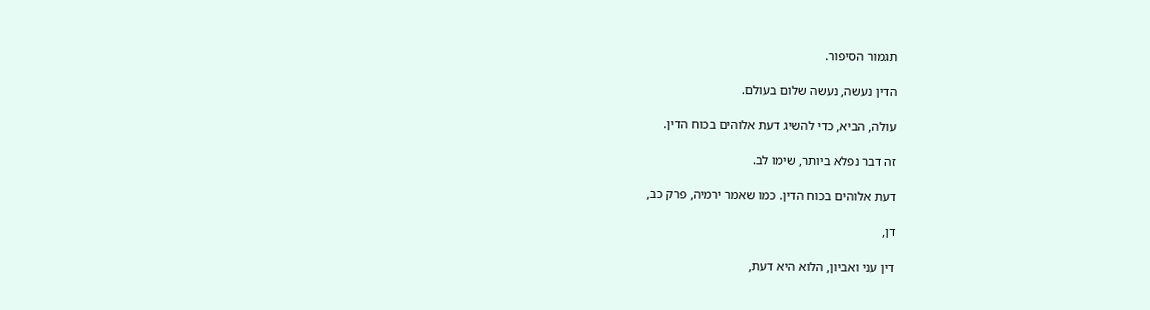תגמור הסיפור.

הדין נעשה, נעשה שלום בעולם.

עולה, הביא, כדי להשיג דעת אלוהים בכוח הדין.

זה דבר נפלא ביותר, שימו לב.

דעת אלוהים בכוח הדין. כמו שאמר ירמיה, פרק כב,

דן,

דין עני ואביון, הלוא היא דעת,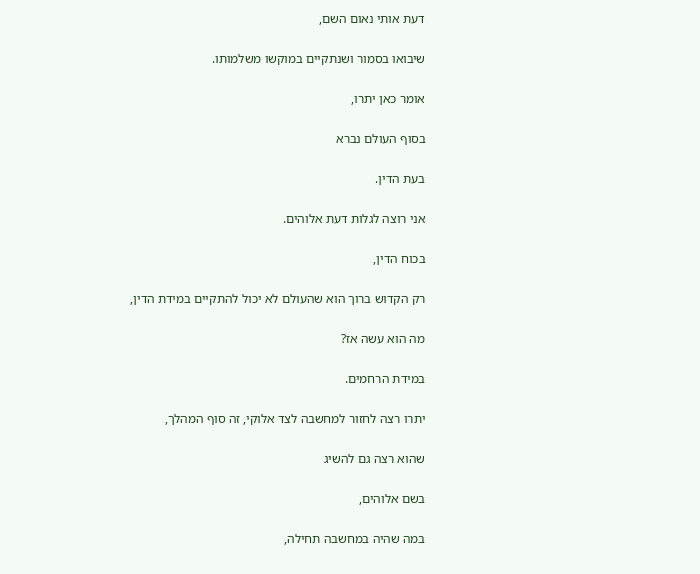דעת אותי נאום השם,

שיבואו בסמור ושנתקיים במוקשו משלמותו.

אומר כאן יתרו,

בסוף העולם נברא

בעת הדין.

אני רוצה לגלות דעת אלוהים.

בכוח הדין,

רק הקדוש ברוך הוא שהעולם לא יכול להתקיים במידת הדין,

מה הוא עשה אז?

במידת הרחמים.

יתרו רצה לחזור למחשבה לצד אלוקי, זה סוף המהלך,

שהוא רצה גם להשיג

בשם אלוהים,

במה שהיה במחשבה תחילה,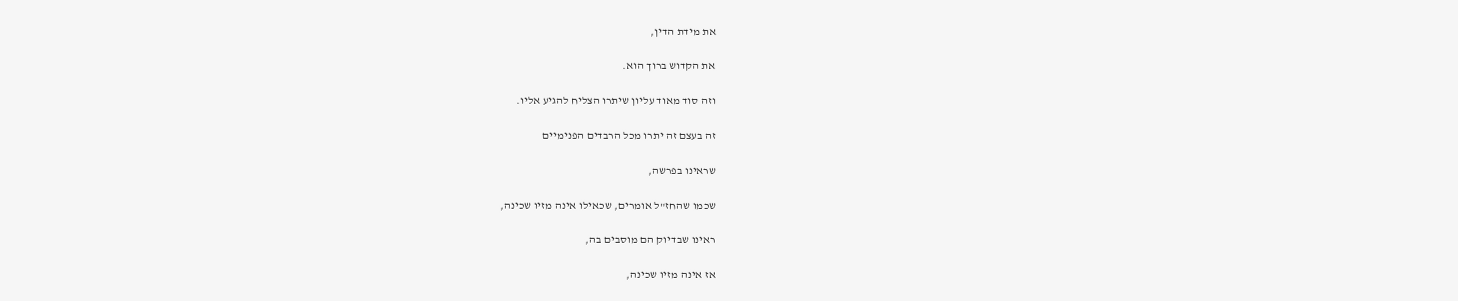את מידת הדין,

את הקדוש ברוך הוא.

וזה סוד מאוד עליון שיתרו הצליח להגיע אליו.

זה בעצם זה יתרו מכל הרבדים הפנימיים

שראינו בפרשה,

שכמו שהחז"ל אומרים, שכאילו אינה מזיו שכינה,

ראינו שבדיוק הם מוסבים בה,

אז אינה מזיו שכינה,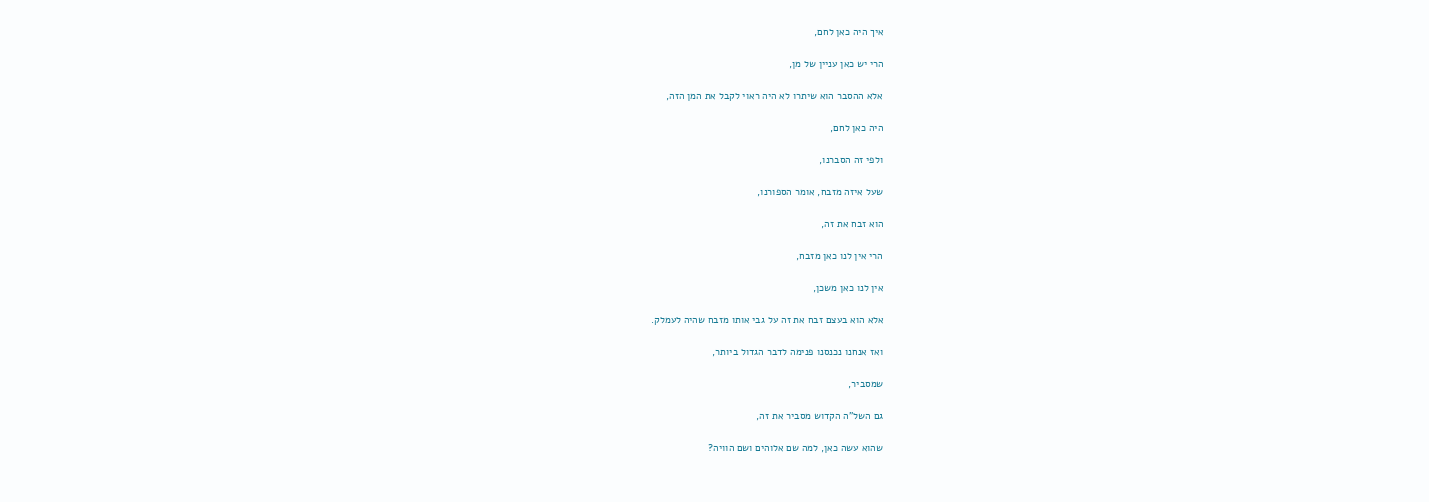איך היה כאן לחם,

הרי יש כאן עניין של מן,

אלא ההסבר הוא שיתרו לא היה ראוי לקבל את המן הזה,

היה כאן לחם,

ולפי זה הסברנו,

שעל איזה מזבח, אומר הספורנו,

הוא זבח את זה,

הרי אין לנו כאן מזבח,

אין לנו כאן משכן,

אלא הוא בעצם זבח את זה על גבי אותו מזבח שהיה לעמלק.

ואז אנחנו נכנסנו פנימה לדבר הגדול ביותר,

שמסביר,

גם השל"ה הקדוש מסביר את זה,

שהוא עשה כאן, למה שם אלוהים ושם הוויה?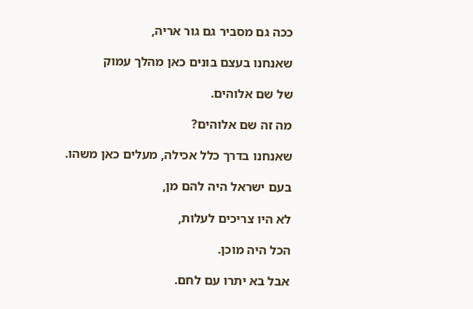ככה גם מסביר גם גור אריה,

שאנחנו בעצם בונים כאן מהלך עמוק

של שם אלוהים.

מה זה שם אלוהים?

שאנחנו בדרך כלל אכילה, מעלים כאן משהו.

בעם ישראל היה להם מן,

לא היו צריכים לעלות,

הכל היה מוכן.

אבל בא יתרו עם לחם.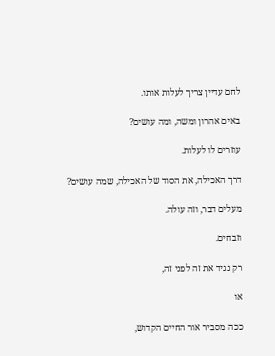לחם עדיין צריך לעלות אותו.

באים אהרון ומשה, ומה עושים?

עוזרים לו לעלות.

דרך האכילה, את הסוד של האכילה, שמה עושים?

מעלים דבר, וזה עולה.

וזבחים.

רק נגיד את זה לפני זה,

או

ככה מסביר אור החיים הקדוש,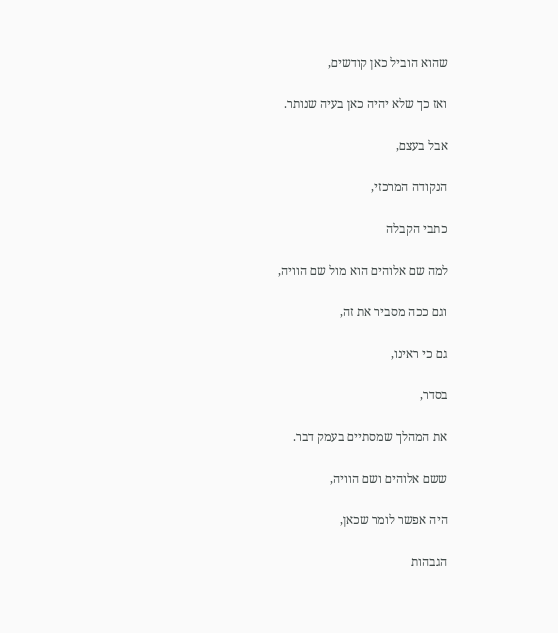שהוא הוביל כאן קודשים,

ואז כך שלא יהיה כאן בעיה שנותר.

אבל בעצם,

הנקודה המרכזי,

כתבי הקבלה

למה שם אלוהים הוא מול שם הוויה,

וגם ככה מסביר את זה,

גם כי ראינו,

בסדר,

את המהלך שמסתיים בעמק דבר.

ששם אלוהים ושם הוויה,

היה אפשר לומר שכאן,

הגבהות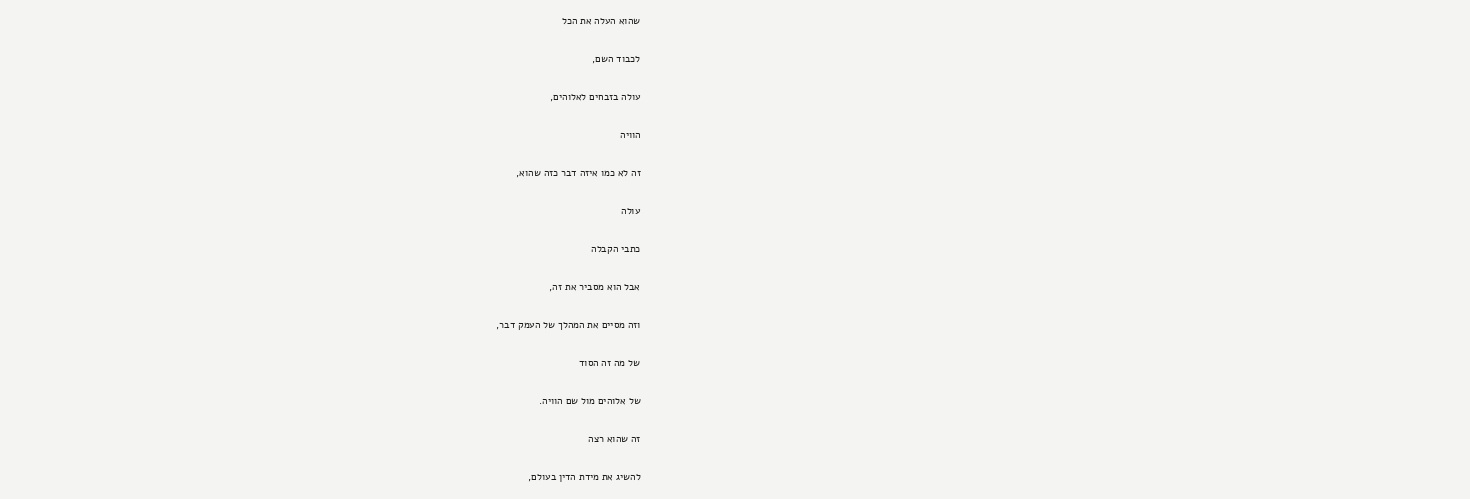שהוא העלה את הכל

לכבוד השם,

עולה בזבחים לאלוהים,

הוויה

זה לא כמו איזה דבר כזה שהוא,

עולה

כתבי הקבלה

אבל הוא מסביר את זה,

וזה מסיים את המהלך של העמק דבר,

של מה זה הסוד

של אלוהים מול שם הוויה.

זה שהוא רצה

להשיג את מידת הדין בעולם,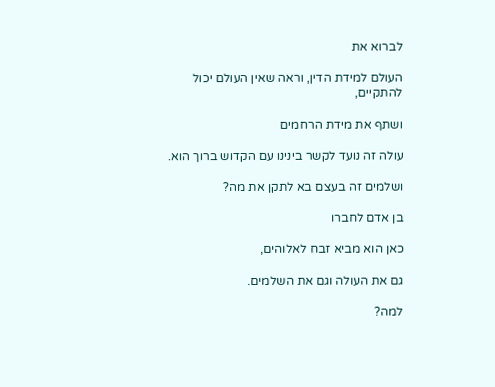לברוא את

העולם למידת הדין, וראה שאין העולם יכול להתקיים,

ושתף את מידת הרחמים

עולה זה נועד לקשר בינינו עם הקדוש ברוך הוא.

ושלמים זה בעצם בא לתקן את מה?

בן אדם לחברו

כאן הוא מביא זבח לאלוהים,

גם את העולה וגם את השלמים.

למה?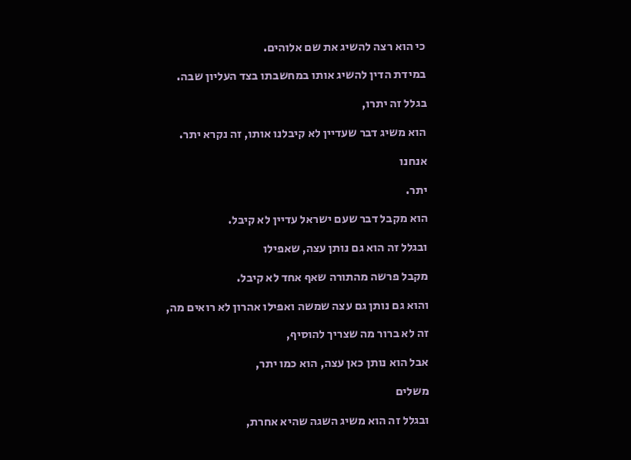כי הוא רצה להשיג את שם אלוהים.

במידת הדין להשיג אותו במחשבתו בצד העליון שבה.

בגלל זה יתרו,

הוא משיג דבר שעדיין לא קיבלנו אותו, זה נקרא יתר.

אנחנו

יתר.

הוא מקבל דבר שעם ישראל עדיין לא קיבל.

ובגלל זה הוא גם נותן עצה, שאפילו

מקבל פרשה מהתורה שאף אחד לא קיבל.

והוא גם נותן גם עצה שמשה ואפילו אהרון לא רואים מה,

זה לא ברור מה שצריך להוסיף,

אבל הוא נותן כאן עצה, הוא כמו יתר,

משלים

ובגלל זה הוא משיג השגה שהיא אחרת,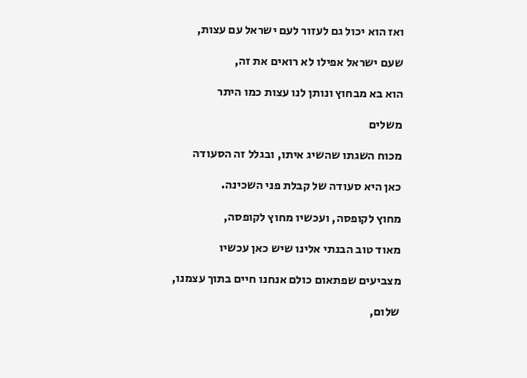ואז הוא יכול גם לעזור לעם ישראל עם עצות,

שעם ישראל אפילו לא רואים את זה,

הוא בא מבחוץ ונותן לנו עצות כמו היתר

משלים

מכוח השגתו שהשיג איתו, ובגלל זה הסעודה

כאן היא סעודה של קבלת פני השכינה.

מחוץ לקופסה, ועכשיו מחוץ לקופסה,

מאוד טוב הבנתי אלינו שיש כאן עכשיו

מצביעים שפתאום כולם אנחנו חיים בתוך עצמנו,

שלום,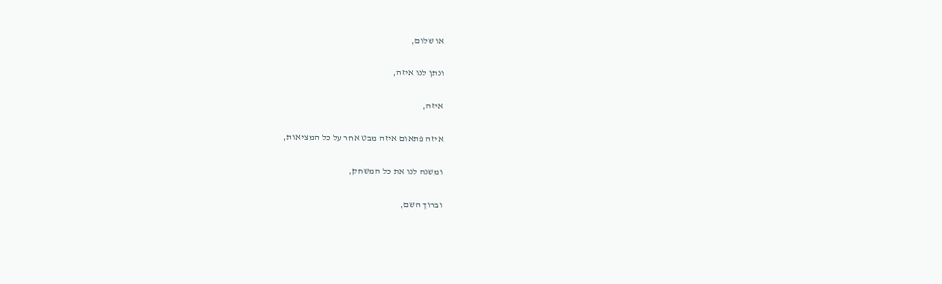או שלום,

ונתן לנו איזה,

איזה,

איזה פתאום איזה מבט אחר על כל המציאות,

ומשנה לנו את כל המשחק,

וברוך השם,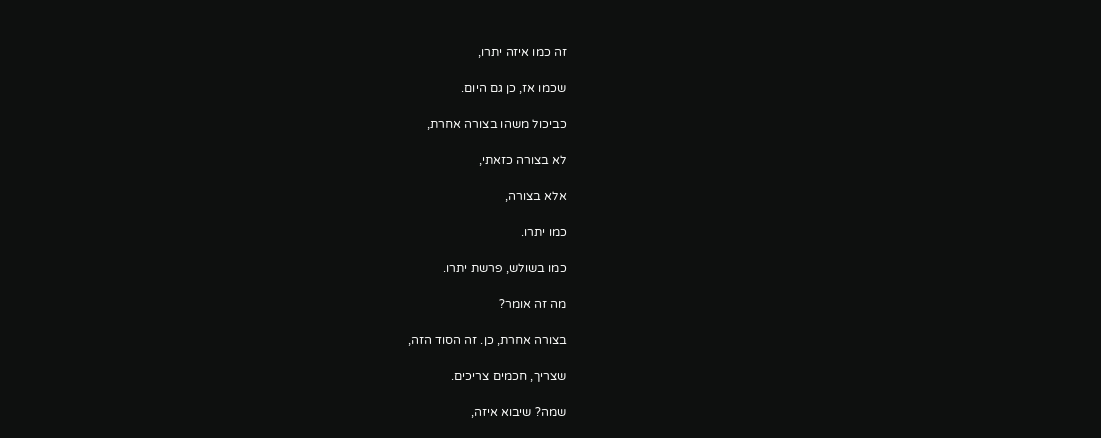זה כמו איזה יתרו,

שכמו אז, כן גם היום.

כביכול משהו בצורה אחרת,

לא בצורה כזאתי,

אלא בצורה,

כמו יתרו.

כמו בשולש, פרשת יתרו.

מה זה אומר?

בצורה אחרת, כן. זה הסוד הזה,

שצריך, חכמים צריכים.

שמה? שיבוא איזה,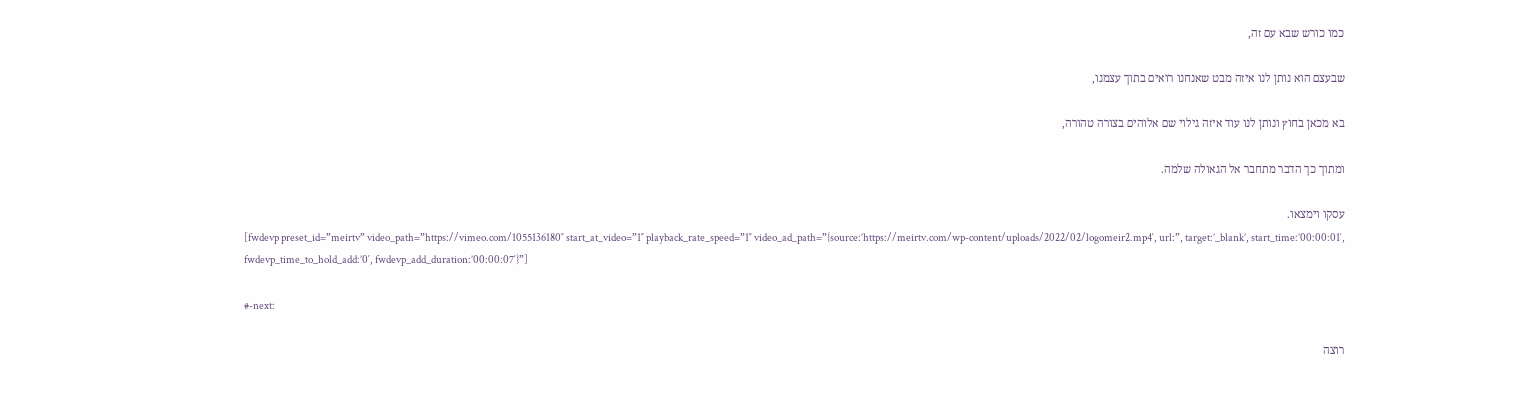כמו כורש שבא עם זה,

שבעצם הוא נותן לנו איזה מבט שאנחנו רואים בתוך עצמנו,

בא מכאן בחוץ ונותן לנו עוד איזה גילוי שם אלוהים בצורה טהורה,

ומתוך כך הדבר מתחבר אל הגאולה שלמה.

עסקו וימצאו.
[fwdevp preset_id=”meirtv” video_path=”https://vimeo.com/1055136180″ start_at_video=”1″ playback_rate_speed=”1″ video_ad_path=”{source:’https://meirtv.com/wp-content/uploads/2022/02/logomeir2.mp4′, url:”, target:’_blank’, start_time:’00:00:01′, fwdevp_time_to_hold_add:’0′, fwdevp_add_duration:’00:00:07′}”]

#-next:

רוצה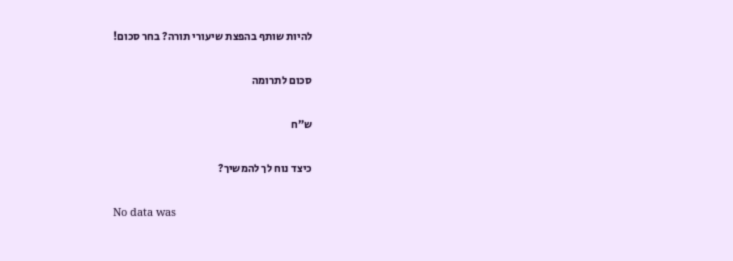להיות שותף בהפצת שיעורי תורה? בחר סכום!

סכום לתרומה

ש”ח

כיצד נוח לך להמשיך?

No data was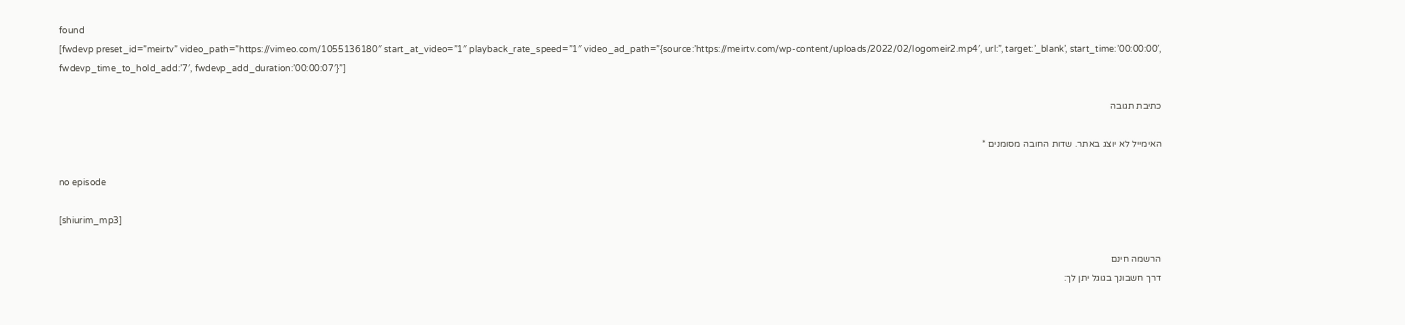found
[fwdevp preset_id=”meirtv” video_path=”https://vimeo.com/1055136180″ start_at_video=”1″ playback_rate_speed=”1″ video_ad_path=”{source:’https://meirtv.com/wp-content/uploads/2022/02/logomeir2.mp4′, url:”, target:’_blank’, start_time:’00:00:00′, fwdevp_time_to_hold_add:’7′, fwdevp_add_duration:’00:00:07′}”]

כתיבת תגובה

האימייל לא יוצג באתר. שדות החובה מסומנים *

no episode

[shiurim_mp3]

הרשמה חינם
דרך חשבונך בגוגל יתן לך: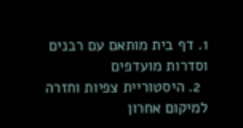1. דף בית מותאם עם רבנים וסדרות מועדפים
  2. היסטוריית צפיות וחזרה למיקום אחרון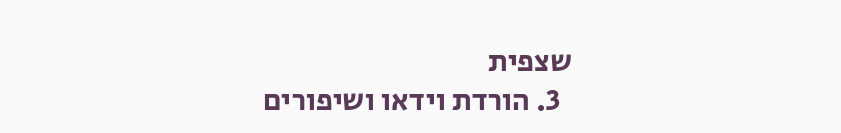שצפית
  3. הורדת וידאו ושיפורים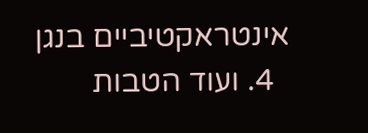אינטראקטיביים בנגן
  4. ועוד הטבות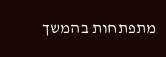מתפתחות בהמשך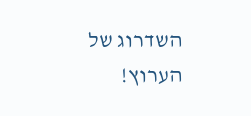השדרוג של הערוץ!